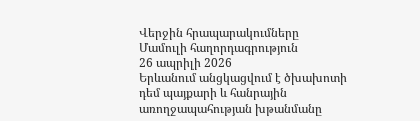Վերջին հրապարակումները
Մամուլի հաղորդագրություն
26 ապրիլի 2026
Երևանում անցկացվում է ծխախոտի դեմ պայքարի և հանրային առողջապահության խթանմանը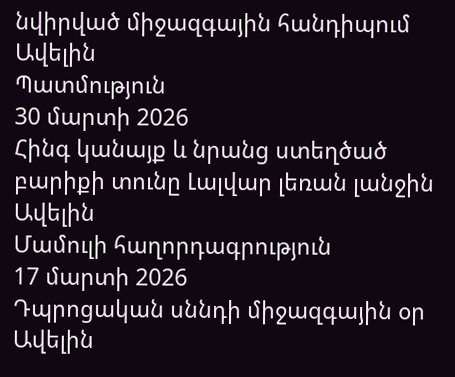նվիրված միջազգային հանդիպում
Ավելին
Պատմություն
30 մարտի 2026
Հինգ կանայք և նրանց ստեղծած բարիքի տունը Լալվար լեռան լանջին
Ավելին
Մամուլի հաղորդագրություն
17 մարտի 2026
Դպրոցական սննդի միջազգային օր
Ավելին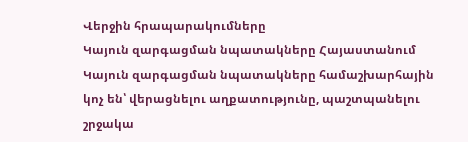Վերջին հրապարակումները
Կայուն զարգացման նպատակները Հայաստանում
Կայուն զարգացման նպատակները համաշխարհային կոչ են՝ վերացնելու աղքատությունը, պաշտպանելու շրջակա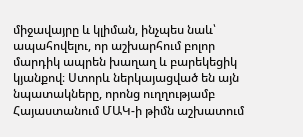միջավայրը և կլիման, ինչպես նաև՝ ապահովելու, որ աշխարհում բոլոր մարդիկ ապրեն խաղաղ և բարեկեցիկ կյանքով։ Ստորև ներկայացված են այն նպատակները, որոնց ուղղությամբ Հայաստանում ՄԱԿ-ի թիմն աշխատում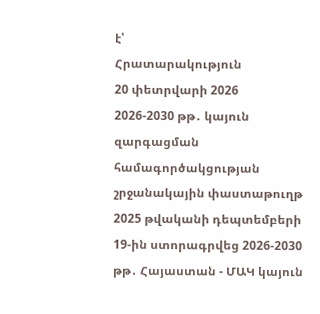է՝
Հրատարակություն
20 փետրվարի 2026
2026-2030 թթ․ կայուն զարգացման համագործակցության շրջանակային փաստաթուղթ
2025 թվականի դեպտեմբերի 19-ին ստորագրվեց 2026-2030 թթ․ Հայաստան - ՄԱԿ կայուն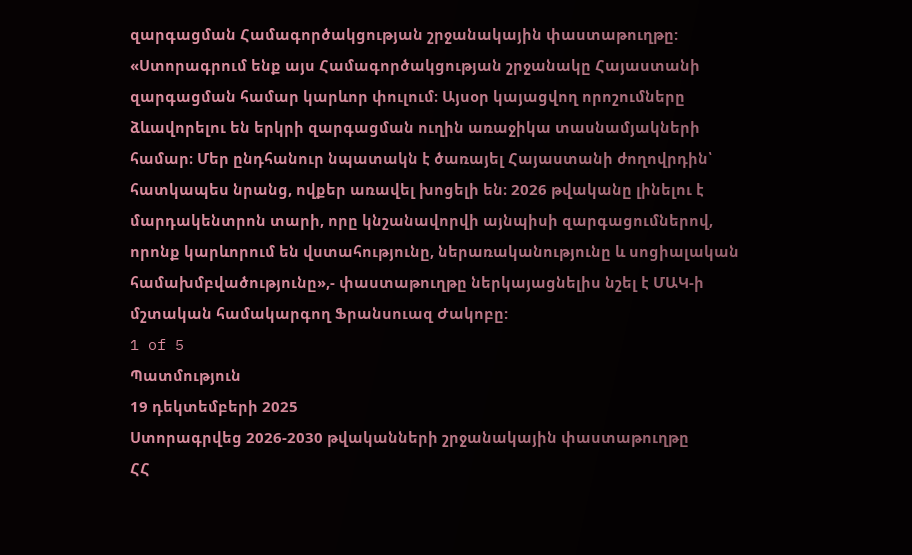զարգացման Համագործակցության շրջանակային փաստաթուղթը: «Ստորագրում ենք այս Համագործակցության շրջանակը Հայաստանի զարգացման համար կարևոր փուլում։ Այսօր կայացվող որոշումները ձևավորելու են երկրի զարգացման ուղին առաջիկա տասնամյակների համար։ Մեր ընդհանուր նպատակն է ծառայել Հայաստանի ժողովրդին՝ հատկապես նրանց, ովքեր առավել խոցելի են։ 2026 թվականը լինելու է մարդակենտրոն տարի, որը կնշանավորվի այնպիսի զարգացումներով, որոնք կարևորում են վստահությունը, ներառականությունը և սոցիալական համախմբվածությունը»,- փաստաթուղթը ներկայացնելիս նշել է ՄԱԿ-ի մշտական համակարգող Ֆրանսուազ Ժակոբը:
1 of 5
Պատմություն
19 դեկտեմբերի 2025
Ստորագրվեց 2026-2030 թվականների շրջանակային փաստաթուղթը
ՀՀ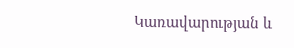Կառավարության և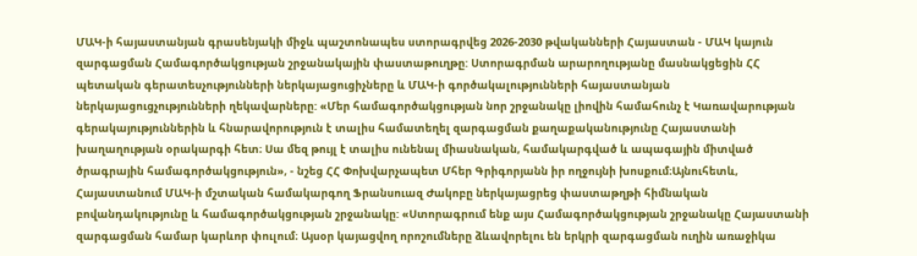ՄԱԿ-ի հայաստանյան գրասենյակի միջև պաշտոնապես ստորագրվեց 2026-2030 թվականների Հայաստան - ՄԱԿ կայուն զարգացման Համագործակցության շրջանակային փաստաթուղթը: Ստորագրման արարողությանը մասնակցեցին ՀՀ պետական գերատեսչությունների ներկայացուցիչները և ՄԱԿ-ի գործակալությունների հայաստանյան ներկայացուցչությունների ղեկավարները: «Մեր համագործակցության նոր շրջանակը լիովին համահունչ է Կառավարության գերակայություններին և հնարավորություն է տալիս համատեղել զարգացման քաղաքականությունը Հայաստանի խաղաղության օրակարգի հետ։ Սա մեզ թույլ է տալիս ունենալ միասնական, համակարգված և ապագային միտված ծրագրային համագործակցություն», - նշեց ՀՀ Փոխվարչապետ Մհեր Գրիգորյանն իր ողջույնի խոսքում։Այնուհետև, Հայաստանում ՄԱԿ-ի մշտական համակարգող Ֆրանսուազ Ժակոբը ներկայացրեց փաստաթղթի հիմնական բովանդակությունը և համագործակցության շրջանակը: «Ստորագրում ենք այս Համագործակցության շրջանակը Հայաստանի զարգացման համար կարևոր փուլում։ Այսօր կայացվող որոշումները ձևավորելու են երկրի զարգացման ուղին առաջիկա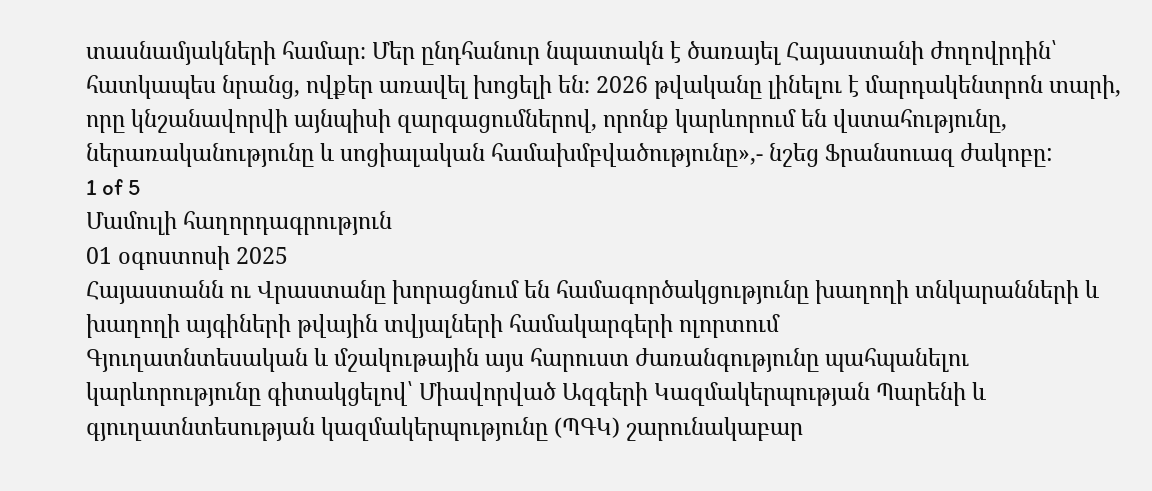տասնամյակների համար։ Մեր ընդհանուր նպատակն է ծառայել Հայաստանի ժողովրդին՝ հատկապես նրանց, ովքեր առավել խոցելի են։ 2026 թվականը լինելու է մարդակենտրոն տարի, որը կնշանավորվի այնպիսի զարգացումներով, որոնք կարևորում են վստահությունը, ներառականությունը և սոցիալական համախմբվածությունը»,- նշեց Ֆրանսուազ ժակոբը:
1 of 5
Մամուլի հաղորդագրություն
01 օգոստոսի 2025
Հայաստանն ու Վրաստանը խորացնում են համագործակցությունը խաղողի տնկարանների և խաղողի այգիների թվային տվյալների համակարգերի ոլորտում
Գյուղատնտեսական և մշակութային այս հարուստ ժառանգությունը պահպանելու կարևորությունը գիտակցելով՝ Միավորված Ազգերի Կազմակերպության Պարենի և գյուղատնտեսության կազմակերպությունը (ՊԳԿ) շարունակաբար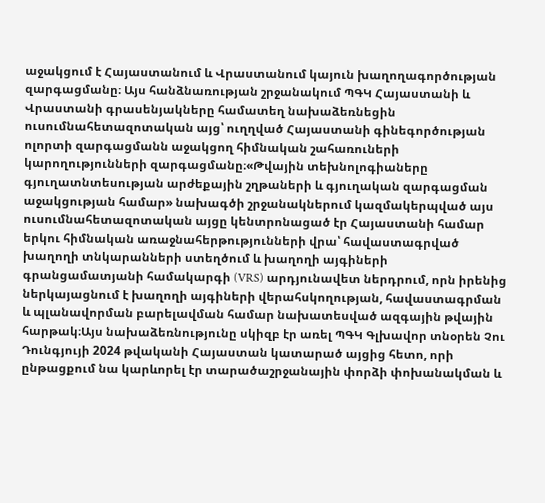աջակցում է Հայաստանում և Վրաստանում կայուն խաղողագործության զարգացմանը։ Այս հանձնառության շրջանակում ՊԳԿ Հայաստանի և Վրաստանի գրասենյակները համատեղ նախաձեռնեցին ուսումնահետազոտական այց՝ ուղղված Հայաստանի գինեգործության ոլորտի զարգացմանն աջակցող հիմնական շահառուների կարողությունների զարգացմանը։«Թվային տեխնոլոգիաները գյուղատնտեսության արժեքային շղթաների և գյուղական զարգացման աջակցության համար» նախագծի շրջանակներում կազմակերպված այս ուսումնահետազոտական այցը կենտրոնացած էր Հայաստանի համար երկու հիմնական առաջնահերթությունների վրա՝ հավաստագրված խաղողի տնկարանների ստեղծում և խաղողի այգիների գրանցամատյանի համակարգի (VRS) արդյունավետ ներդրում, որն իրենից ներկայացնում է խաղողի այգիների վերահսկողության, հավաստագրման և պլանավորման բարելավման համար նախատեսված ազգային թվային հարթակ։Այս նախաձեռնությունը սկիզբ էր առել ՊԳԿ Գլխավոր տնօրեն Չու Դունգյույի 2024 թվականի Հայաստան կատարած այցից հետո, որի ընթացքում նա կարևորել էր տարածաշրջանային փորձի փոխանակման և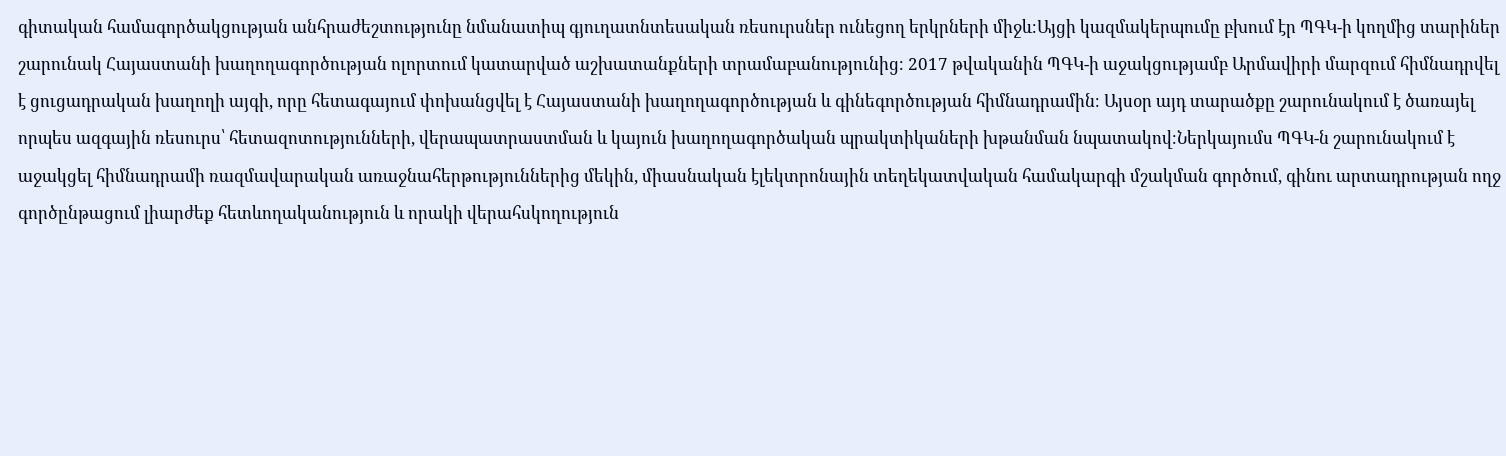գիտական համագործակցության անհրաժեշտությունը նմանատիպ գյուղատնտեսական ռեսուրսներ ունեցող երկրների միջև։Այցի կազմակերպումը բխում էր ՊԳԿ-ի կողմից տարիներ շարունակ Հայաստանի խաղողագործության ոլորտում կատարված աշխատանքների տրամաբանությունից։ 2017 թվականին ՊԳԿ-ի աջակցությամբ Արմավիրի մարզում հիմնադրվել է ցուցադրական խաղողի այգի, որը հետագայում փոխանցվել է Հայաստանի խաղողագործության և գինեգործության հիմնադրամին։ Այսօր այդ տարածքը շարունակում է ծառայել որպես ազգային ռեսուրս՝ հետազոտությունների, վերապատրաստման և կայուն խաղողագործական պրակտիկաների խթանման նպատակով։Ներկայումս ՊԳԿ-ն շարունակում է աջակցել հիմնադրամի ռազմավարական առաջնահերթություններից մեկին, միասնական էլեկտրոնային տեղեկատվական համակարգի մշակման գործում, գինու արտադրության ողջ գործընթացում լիարժեք հետևողականություն և որակի վերահսկողություն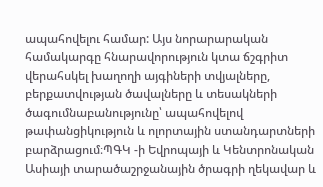ապահովելու համար: Այս նորարարական համակարգը հնարավորություն կտա ճշգրիտ վերահսկել խաղողի այգիների տվյալները, բերքատվության ծավալները և տեսակների ծագումնաբանությունը՝ ապահովելով թափանցիկություն և ոլորտային ստանդարտների բարձրացում։ՊԳԿ -ի Եվրոպայի և Կենտրոնական Ասիայի տարածաշրջանային ծրագրի ղեկավար և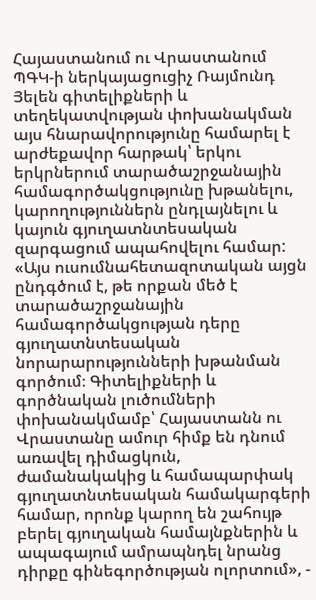Հայաստանում ու Վրաստանում ՊԳԿ-ի ներկայացուցիչ Ռայմունդ Յելեն գիտելիքների և տեղեկատվության փոխանակման այս հնարավորությունը համարել է արժեքավոր հարթակ՝ երկու երկրներում տարածաշրջանային համագործակցությունը խթանելու, կարողություններն ընդլայնելու և կայուն գյուղատնտեսական զարգացում ապահովելու համար: «Այս ուսումնահետազոտական այցն ընդգծում է, թե որքան մեծ է տարածաշրջանային համագործակցության դերը գյուղատնտեսական նորարարությունների խթանման գործում։ Գիտելիքների և գործնական լուծումների փոխանակմամբ՝ Հայաստանն ու Վրաստանը ամուր հիմք են դնում առավել դիմացկուն, ժամանակակից և համապարփակ գյուղատնտեսական համակարգերի համար, որոնք կարող են շահույթ բերել գյուղական համայնքներին և ապագայում ամրապնդել նրանց դիրքը գինեգործության ոլորտում», -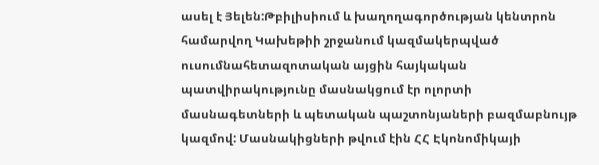ասել է Յելեն:Թբիլիսիում և խաղողագործության կենտրոն համարվող Կախեթիի շրջանում կազմակերպված ուսումնահետազոտական այցին հայկական պատվիրակությունը մասնակցում էր ոլորտի մասնագետների և պետական պաշտոնյաների բազմաբնույթ կազմով: Մասնակիցների թվում էին ՀՀ Էկոնոմիկայի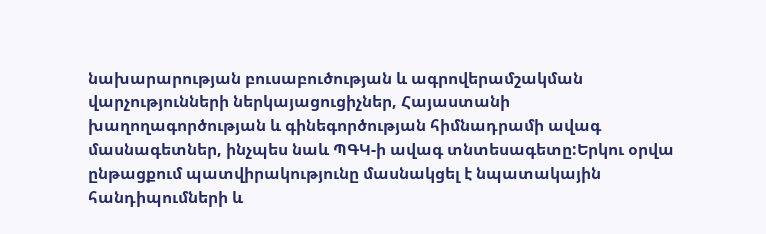նախարարության բուսաբուծության և ագրովերամշակման վարչությունների ներկայացուցիչներ, Հայաստանի խաղողագործության և գինեգործության հիմնադրամի ավագ մասնագետներ, ինչպես նաև ՊԳԿ-ի ավագ տնտեսագետը:Երկու օրվա ընթացքում պատվիրակությունը մասնակցել է նպատակային հանդիպումների և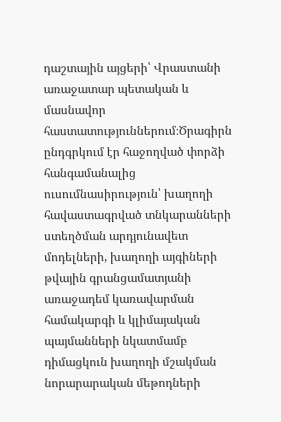դաշտային այցերի՝ Վրաստանի առաջատար պետական և մասնավոր հաստատություններում։Ծրագիրն ընդգրկում էր հաջողված փորձի հանգամանալից ուսումնասիրություն՝ խաղողի հավաստագրված տնկարանների ստեղծման արդյունավետ մոդելների, խաղողի այգիների թվային գրանցամատյանի առաջադեմ կառավարման համակարգի և կլիմայական պայմանների նկատմամբ դիմացկուն խաղողի մշակման նորարարական մեթոդների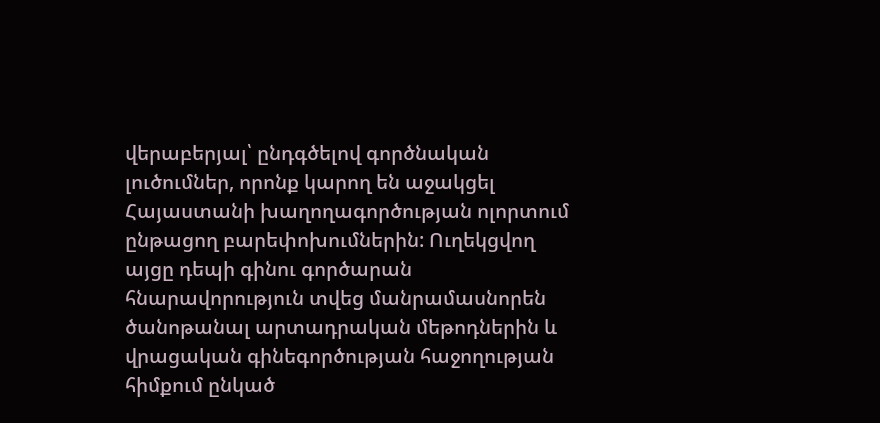վերաբերյալ՝ ընդգծելով գործնական լուծումներ, որոնք կարող են աջակցել Հայաստանի խաղողագործության ոլորտում ընթացող բարեփոխումներին: Ուղեկցվող այցը դեպի գինու գործարան հնարավորություն տվեց մանրամասնորեն ծանոթանալ արտադրական մեթոդներին և վրացական գինեգործության հաջողության հիմքում ընկած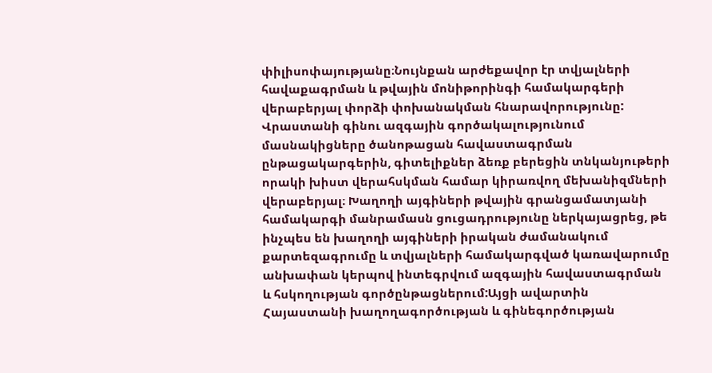փիլիսոփայությանը։Նույնքան արժեքավոր էր տվյալների հավաքագրման և թվային մոնիթորինգի համակարգերի վերաբերյալ փորձի փոխանակման հնարավորությունը: Վրաստանի գինու ազգային գործակալությունում մասնակիցները ծանոթացան հավաստագրման ընթացակարգերին, գիտելիքներ ձեռք բերեցին տնկանյութերի որակի խիստ վերահսկման համար կիրառվող մեխանիզմների վերաբերյալ։ Խաղողի այգիների թվային գրանցամատյանի համակարգի մանրամասն ցուցադրությունը ներկայացրեց, թե ինչպես են խաղողի այգիների իրական ժամանակում քարտեզագրումը և տվյալների համակարգված կառավարումը անխափան կերպով ինտեգրվում ազգային հավաստագրման և հսկողության գործընթացներում:Այցի ավարտին Հայաստանի խաղողագործության և գինեգործության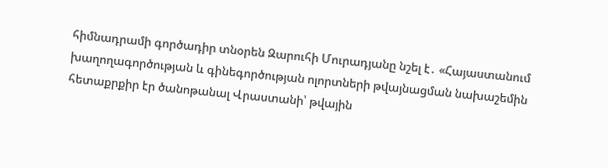հիմնադրամի գործադիր տնօրեն Զարուհի Մուրադյանը նշել է․ «Հայաստանում խաղողագործության և գինեգործության ոլորտների թվայնացման նախաշեմին հետաքրքիր էր ծանոթանալ Վրաստանի՝ թվային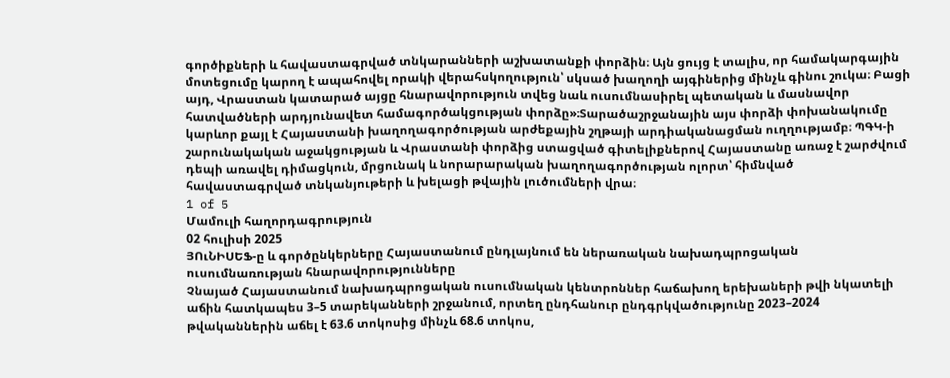գործիքների և հավաստագրված տնկարանների աշխատանքի փորձին։ Այն ցույց է տալիս, որ համակարգային մոտեցումը կարող է ապահովել որակի վերահսկողություն՝ սկսած խաղողի այգիներից մինչև գինու շուկա։ Բացի այդ, Վրաստան կատարած այցը հնարավորություն տվեց նաև ուսումնասիրել պետական և մասնավոր հատվածների արդյունավետ համագործակցության փորձը»։Տարածաշրջանային այս փորձի փոխանակումը կարևոր քայլ է Հայաստանի խաղողագործության արժեքային շղթայի արդիականացման ուղղությամբ։ ՊԳԿ-ի շարունակական աջակցության և Վրաստանի փորձից ստացված գիտելիքներով Հայաստանը առաջ է շարժվում դեպի առավել դիմացկուն, մրցունակ և նորարարական խաղողագործության ոլորտ՝ հիմնված հավաստագրված տնկանյութերի և խելացի թվային լուծումների վրա։
1 of 5
Մամուլի հաղորդագրություն
02 հուլիսի 2025
ՅՈւՆԻՍԵՖ-ը և գործընկերները Հայաստանում ընդլայնում են ներառական նախադպրոցական ուսումնառության հնարավորությունները
Չնայած Հայաստանում նախադպրոցական ուսումնական կենտրոններ հաճախող երեխաների թվի նկատելի աճին հատկապես 3–5 տարեկանների շրջանում, որտեղ ընդհանուր ընդգրկվածությունը 2023–2024 թվականներին աճել է 63.6 տոկոսից մինչև 68.6 տոկոս,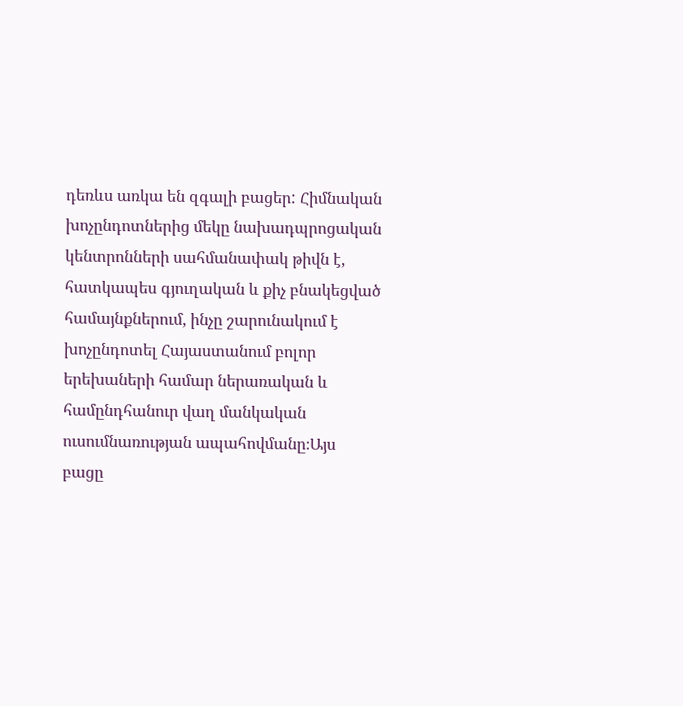դեռևս առկա են զգալի բացեր: Հիմնական խոչընդոտներից մեկը նախադպրոցական կենտրոնների սահմանափակ թիվն է, հատկապես գյուղական և քիչ բնակեցված համայնքներում, ինչը շարունակում է խոչընդոտել Հայաստանում բոլոր երեխաների համար ներառական և համընդհանուր վաղ մանկական ուսումնառության ապահովմանը։Այս բացը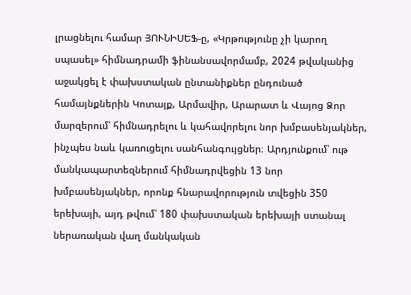լրացնելու համար ՅՈՒՆԻՍԵՖ-ը, «Կրթությունը չի կարող սպասել» հիմնադրամի ֆինանսավորմամբ, 2024 թվականից աջակցել է փախստական ընտանիքներ ընդունած համայնքներին Կոտայք, Արմավիր, Արարատ և Վայոց Ձոր մարզերում՝ հիմնադրելու և կահավորելու նոր խմբասենյակներ, ինչպես նաև կառուցելու սանհանգույցներ։ Արդյունքում՝ ութ մանկապարտեզներում հիմնադրվեցին 13 նոր խմբասենյակներ, որոնք հնարավորություն տվեցին 350 երեխայի, այդ թվում՝ 180 փախստական երեխայի ստանալ ներառական վաղ մանկական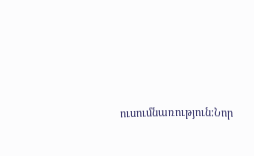ուսումնառություն։Նոր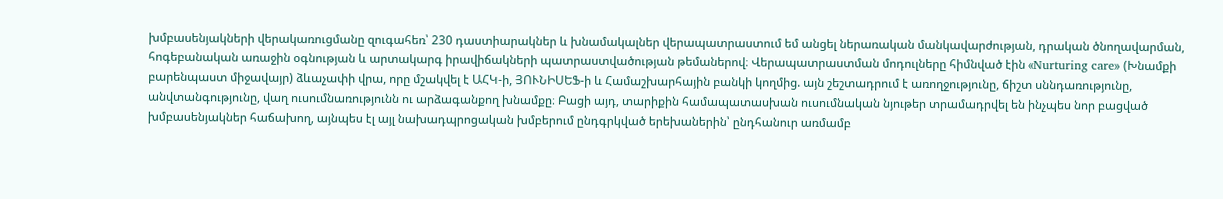խմբասենյակների վերակառուցմանը զուգահեռ՝ 230 դաստիարակներ և խնամակալներ վերապատրաստում եմ անցել ներառական մանկավարժության, դրական ծնողավարման, հոգեբանական առաջին օգնության և արտակարգ իրավիճակների պատրաստվածության թեմաներով։ Վերապատրաստման մոդուլները հիմնված էին «Nurturing care» (Խնամքի բարենպաստ միջավայր) ձևաչափի վրա, որը մշակվել է ԱՀԿ-ի, ՅՈՒՆԻՍԵՖ-ի և Համաշխարհային բանկի կողմից. այն շեշտադրում է առողջությունը, ճիշտ սննդառությունը, անվտանգությունը, վաղ ուսումնառությունն ու արձագանքող խնամքը։ Բացի այդ, տարիքին համապատասխան ուսումնական նյութեր տրամադրվել են ինչպես նոր բացված խմբասենյակներ հաճախող, այնպես էլ այլ նախադպրոցական խմբերում ընդգրկված երեխաներին՝ ընդհանուր առմամբ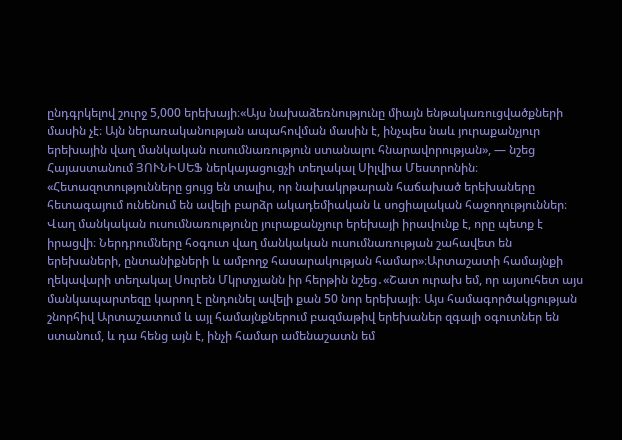ընդգրկելով շուրջ 5,000 երեխայի։«Այս նախաձեռնությունը միայն ենթակառուցվածքների մասին չէ։ Այն ներառականության ապահովման մասին է, ինչպես նաև յուրաքանչյուր երեխային վաղ մանկական ուսումնառություն ստանալու հնարավորության», — նշեց Հայաստանում ՅՈՒՆԻՍԵՖ ներկայացուցչի տեղակալ Սիլվիա Մեստրոնին։ «Հետազոտությունները ցույց են տալիս, որ նախակրթարան հաճախած երեխաները հետագայում ունենում են ավելի բարձր ակադեմիական և սոցիալական հաջողություններ։ Վաղ մանկական ուսումնառությունը յուրաքանչյուր երեխայի իրավունք է, որը պետք է իրացվի։ Ներդրումները հօգուտ վաղ մանկական ուսումնառության շահավետ են երեխաների, ընտանիքների և ամբողջ հասարակության համար»։Արտաշատի համայնքի ղեկավարի տեղակալ Սուրեն Մկրտչյանն իր հերթին նշեց․«Շատ ուրախ եմ, որ այսուհետ այս մանկապարտեզը կարող է ընդունել ավելի քան 50 նոր երեխայի։ Այս համագործակցության շնորհիվ Արտաշատում և այլ համայնքներում բազմաթիվ երեխաներ զգալի օգուտներ են ստանում, և դա հենց այն է, ինչի համար ամենաշատն եմ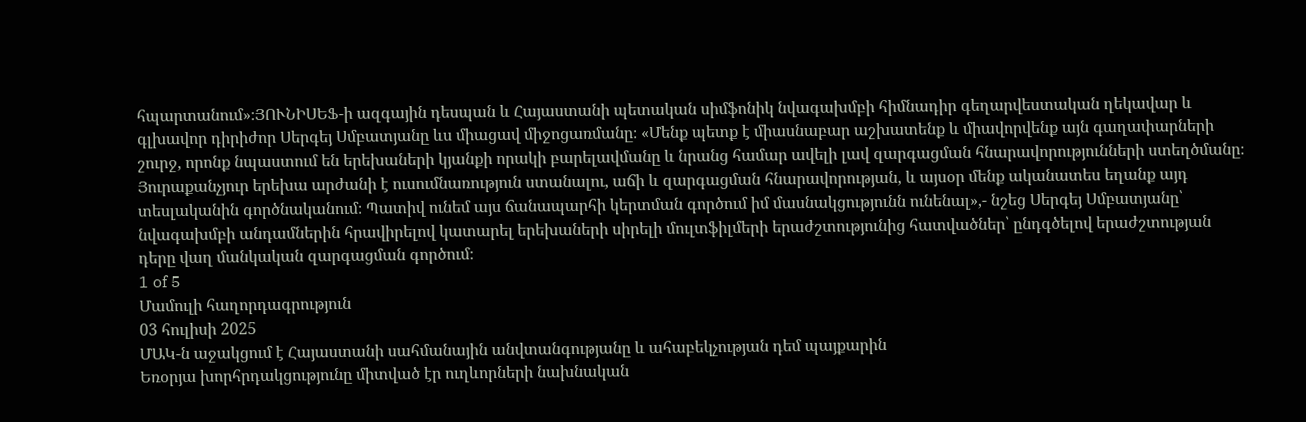հպարտանում»։ՅՈՒՆԻՍԵՖ-ի ազգային դեսպան և Հայաստանի պետական սիմֆոնիկ նվագախմբի հիմնադիր գեղարվեստական ղեկավար և գլխավոր դիրիժոր Սերգեյ Սմբատյանը ևս միացավ միջոցառմանը։ «Մենք պետք է միասնաբար աշխատենք և միավորվենք այն գաղափարների շուրջ, որոնք նպաստում են երեխաների կյանքի որակի բարելավմանը և նրանց համար ավելի լավ զարգացման հնարավորությունների ստեղծմանը։ Յուրաքանչյուր երեխա արժանի է ուսումնառություն ստանալու, աճի և զարգացման հնարավորության, և այսօր մենք ականատես եղանք այդ տեսլականին գործնականում։ Պատիվ ունեմ այս ճանապարհի կերտման գործում իմ մասնակցությունն ունենալ»,- նշեց Սերգեյ Սմբատյանը՝ նվագախմբի անդամներին հրավիրելով կատարել երեխաների սիրելի մուլտֆիլմերի երաժշտությունից հատվածներ՝ ընդգծելով երաժշտության դերը վաղ մանկական զարգացման գործում։
1 of 5
Մամուլի հաղորդագրություն
03 հուլիսի 2025
ՄԱԿ-ն աջակցում է Հայաստանի սահմանային անվտանգությանը և ահաբեկչության դեմ պայքարին
Եռօրյա խորհրդակցությունը միտված էր ուղևորների նախնական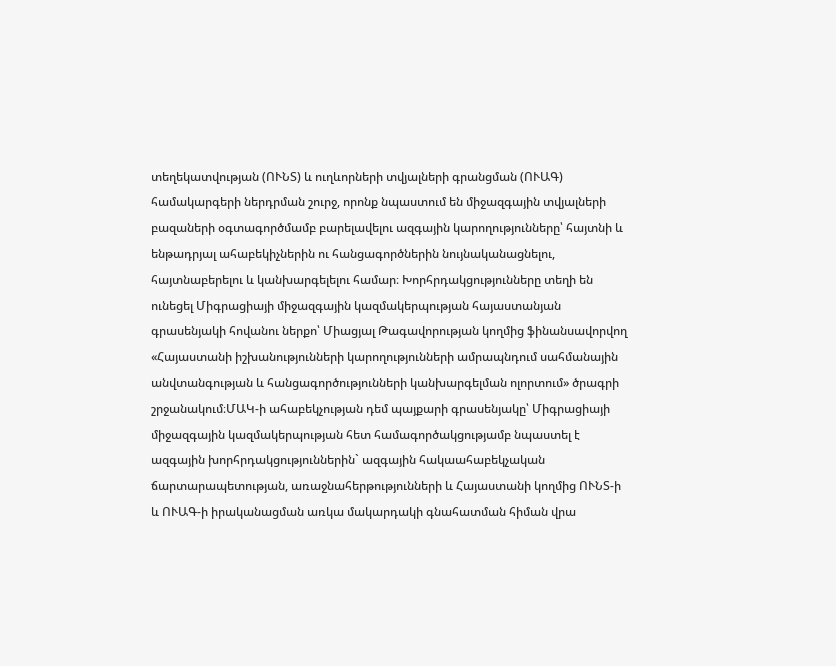տեղեկատվության (ՈՒՆՏ) և ուղևորների տվյալների գրանցման (ՈՒԱԳ) համակարգերի ներդրման շուրջ, որոնք նպաստում են միջազգային տվյալների բազաների օգտագործմամբ բարելավելու ազգային կարողությունները՝ հայտնի և ենթադրյալ ահաբեկիչներին ու հանցագործներին նույնականացնելու, հայտնաբերելու և կանխարգելելու համար։ Խորհրդակցությունները տեղի են ունեցել Միգրացիայի միջազգային կազմակերպության հայաստանյան գրասենյակի հովանու ներքո՝ Միացյալ Թագավորության կողմից ֆինանսավորվող «Հայաստանի իշխանությունների կարողությունների ամրապնդում սահմանային անվտանգության և հանցագործությունների կանխարգելման ոլորտում» ծրագրի շրջանակում։ՄԱԿ-ի ահաբեկչության դեմ պայքարի գրասենյակը՝ Միգրացիայի միջազգային կազմակերպության հետ համագործակցությամբ նպաստել է ազգային խորհրդակցություններին` ազգային հակաահաբեկչական ճարտարապետության, առաջնահերթությունների և Հայաստանի կողմից ՈՒՆՏ-ի և ՈՒԱԳ-ի իրականացման առկա մակարդակի գնահատման հիման վրա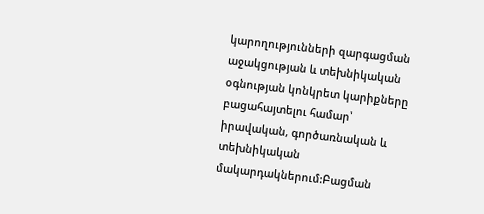կարողությունների զարգացման աջակցության և տեխնիկական օգնության կոնկրետ կարիքները բացահայտելու համար՝ իրավական, գործառնական և տեխնիկական մակարդակներում:Բացման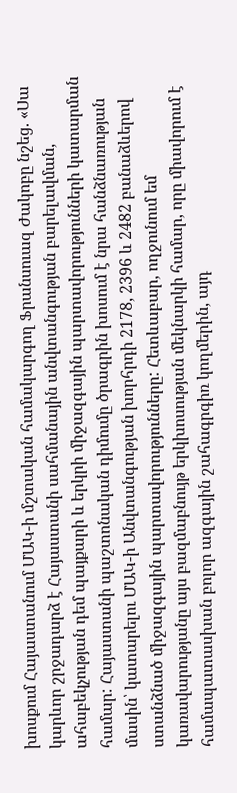խոսքում Հայաստանում ՄԱԿ-ի մշտական համակարգող Ֆրանսուազ Ժակոբը նշեց. «Սա կարևոր շրջադարձ է Հայաստանի սահմանային անվտանգության բարելավման, ահաբեկչության դեմ պայքարի և երկրի միջազգային պարտավորությունների կատարման համար: Հայաստանի պաշտոնական դիմումը ծրագրին խոսում է նրա հանձնառության մասին՝ կատարելու ՄԱԿ-ի Անվտանգության խորհրդի 2178, 2396 և 2482 բանաձևերով ստանձնած միջազգային պարտավորությունները: Հետևաբար, ողջունում եմ կառավարությանը այս բազմաբնույթ երկխոսության մեկնարկի համար, որը միավորում է համապատասխան բոլոր ազգային շահագրգիռ կողմերին, այդ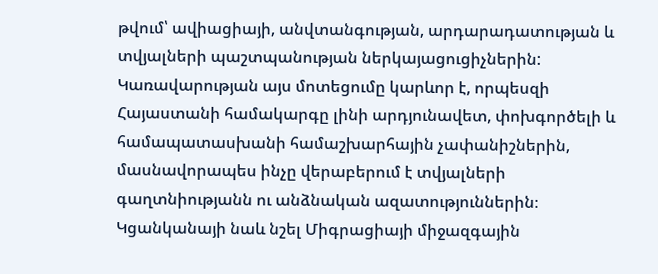թվում՝ ավիացիայի, անվտանգության, արդարադատության և տվյալների պաշտպանության ներկայացուցիչներին: Կառավարության այս մոտեցումը կարևոր է, որպեսզի Հայաստանի համակարգը լինի արդյունավետ, փոխգործելի և համապատասխանի համաշխարհային չափանիշներին, մասնավորապես ինչը վերաբերում է տվյալների գաղտնիությանն ու անձնական ազատություններին։ Կցանկանայի նաև նշել Միգրացիայի միջազգային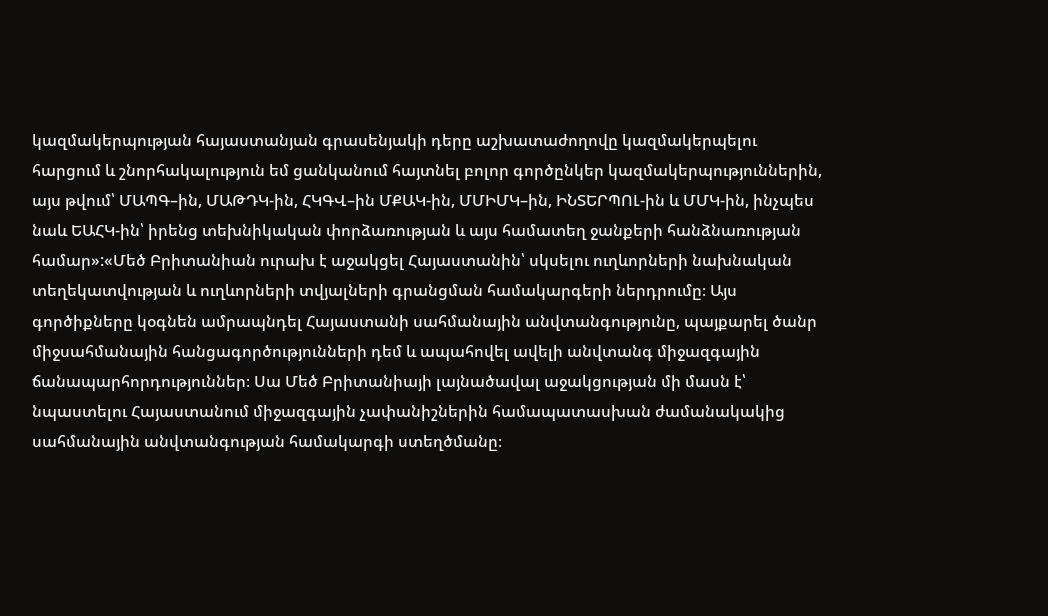կազմակերպության հայաստանյան գրասենյակի դերը աշխատաժողովը կազմակերպելու հարցում և շնորհակալություն եմ ցանկանում հայտնել բոլոր գործընկեր կազմակերպություններին, այս թվում՝ ՄԱՊԳ–ին, ՄԱԹԴԿ-ին, ՀԿԳՎ–ին ՄՔԱԿ-ին, ՄՄԻՄԿ–ին, ԻՆՏԵՐՊՈԼ-ին և ՄՄԿ-ին, ինչպես նաև ԵԱՀԿ-ին՝ իրենց տեխնիկական փորձառության և այս համատեղ ջանքերի հանձնառության համար»:«Մեծ Բրիտանիան ուրախ է աջակցել Հայաստանին՝ սկսելու ուղևորների նախնական տեղեկատվության և ուղևորների տվյալների գրանցման համակարգերի ներդրումը։ Այս գործիքները կօգնեն ամրապնդել Հայաստանի սահմանային անվտանգությունը, պայքարել ծանր միջսահմանային հանցագործությունների դեմ և ապահովել ավելի անվտանգ միջազգային ճանապարհորդություններ։ Սա Մեծ Բրիտանիայի լայնածավալ աջակցության մի մասն է՝ նպաստելու Հայաստանում միջազգային չափանիշներին համապատասխան ժամանակակից սահմանային անվտանգության համակարգի ստեղծմանը։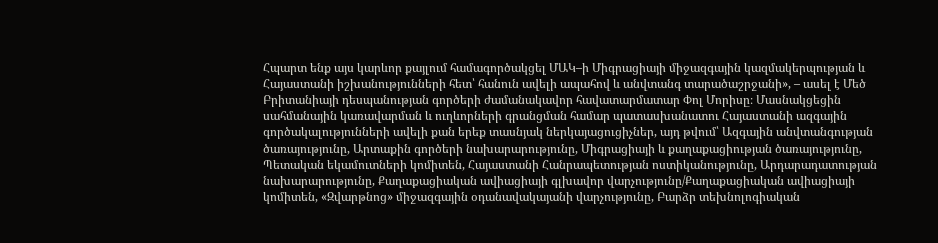Հպարտ ենք այս կարևոր քայլում համագործակցել ՄԱԿ–ի Միգրացիայի միջազգային կազմակերպության և Հայաստանի իշխանությունների հետ՝ հանուն ավելի ապահով և անվտանգ տարածաշրջանի», – ասել է Մեծ Բրիտանիայի դեսպանության գործերի ժամանակավոր հավատարմատար Փոլ Մորիսը։ Մասնակցեցին սահմանային կառավարման և ուղևորների գրանցման համար պատասխանատու Հայաստանի ազգային գործակալությունների ավելի քան երեք տասնյակ ներկայացուցիչներ, այդ թվում՝ Ազգային անվտանգության ծառայությունը, Արտաքին գործերի նախարարությունը, Միգրացիայի և քաղաքացիության ծառայությունը, Պետական եկամուտների կոմիտեն, Հայաստանի Հանրապետության ոստիկանությունը, Արդարադատության նախարարությունը, Քաղաքացիական ավիացիայի գլխավոր վարչությունը/Քաղաքացիական ավիացիայի կոմիտեն, «Զվարթնոց» միջազգային օդանավակայանի վարչությունը, Բարձր տեխնոլոգիական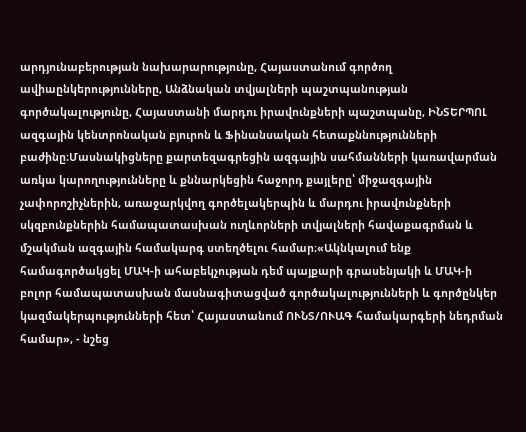արդյունաբերության նախարարությունը, Հայաստանում գործող ավիաընկերությունները, Անձնական տվյալների պաշտպանության գործակալությունը, Հայաստանի մարդու իրավունքների պաշտպանը, ԻՆՏԵՐՊՈԼ ազգային կենտրոնական բյուրոն և Ֆինանսական հետաքննությունների բաժինը։Մասնակիցները քարտեզագրեցին ազգային սահմանների կառավարման առկա կարողությունները և քննարկեցին հաջորդ քայլերը՝ միջազգային չափորոշիչներին, առաջարկվող գործելակերպին և մարդու իրավունքների սկզբունքներին համապատասխան ուղևորների տվյալների հավաքագրման և մշակման ազգային համակարգ ստեղծելու համար։«Ակնկալում ենք համագործակցել ՄԱԿ-ի ահաբեկչության դեմ պայքարի գրասենյակի և ՄԱԿ-ի բոլոր համապատասխան մասնագիտացված գործակալությունների և գործընկեր կազմակերպությունների հետ՝ Հայաստանում ՈՒՆՏ/ՈՒԱԳ համակարգերի նեդրման համար», - նշեց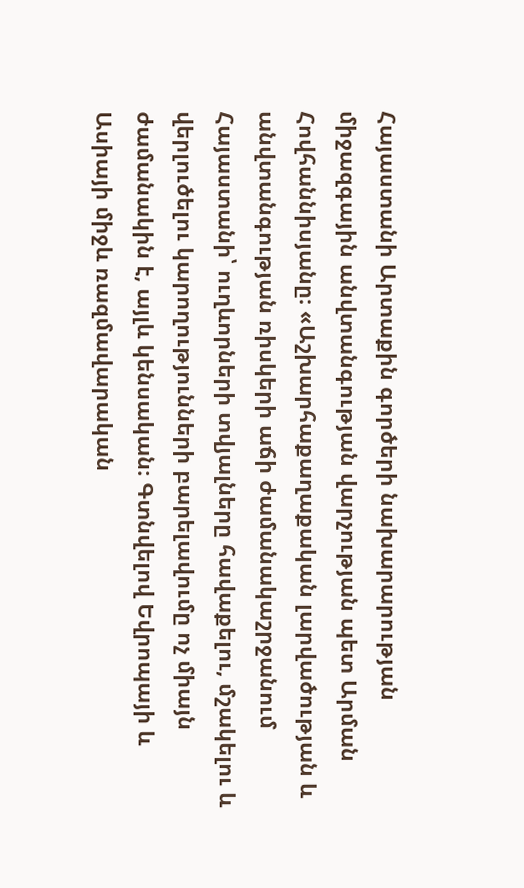Հայաստանի Արտաքին գործերի նախարարության միջազգային անվտանգության վարչության պետ Արման Հովհաննիսյանը։ «Աշխարհաքաղաքական լարվածության և անվտանգության ռիսկերի աճի ժամանակաշրջանում Հայաստանի՝ ուղևորների տվյալները հավաքելու, մշակելու և վերլուծելու կարողությունների բարելավումը ոչ միայն ժամանակին է, այլև կենսական։ Գտնվելով Եվրոպայի և Ասիայի միջև ռազմավարական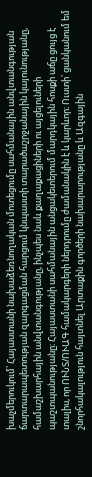խաչմերուկում՝ Հայաստանի նախաձեռնողական մոտեցումը սահմանային անվտանգության ճարտարապետության զարգացման հարցում կնպաստի տարածաշրջանային կայունությանը, համաշխարհային անվտանգությանը, ինչպես նաև քաղաքացիների ու այցելուների պաշտպանությանը։ Հայաստանի սահմանային անցակետերում մարդկային հոսքի աճը ցույց է տալիս, որ ՈՒՆՏ/ՈՒԱԳ համակարգերի ներդրումը ժամանակին է և կարևոր։ Ուստի՝ ցանկանում եմ շնորհակալություն հայտնել Արտաքին գործերի նախարարությանը և Ազգային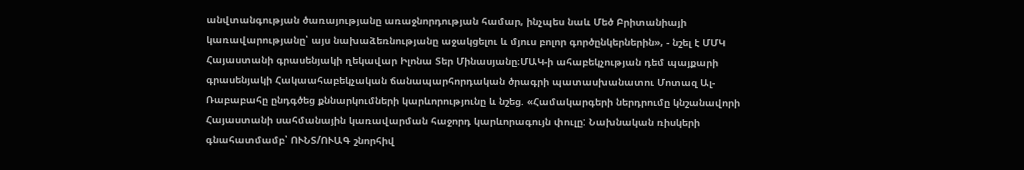անվտանգության ծառայությանը առաջնորդության համար, ինչպես նաև Մեծ Բրիտանիայի կառավարությանը՝ այս նախաձեռնությանը աջակցելու և մյուս բոլոր գործընկերներին», - նշել է ՄՄԿ Հայաստանի գրասենյակի ղեկավար Իլոնա Տեր Մինասյանը։ՄԱԿ-ի ահաբեկչության դեմ պայքարի գրասենյակի Հակաահաբեկչական ճանապարհորդական ծրագրի պատասխանատու Մոտազ Ալ-Ռաբաբահը ընդգծեց քննարկումների կարևորությունը և նշեց. «Համակարգերի ներդրումը կնշանավորի Հայաստանի սահմանային կառավարման հաջորդ կարևորագույն փուլը: Նախնական ռիսկերի գնահատմամբ՝ ՈՒՆՏ/ՈՒԱԳ շնորհիվ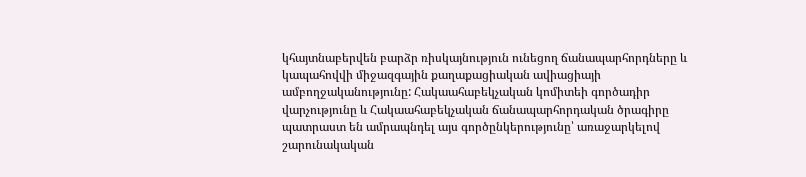կհայտնաբերվեն բարձր ռիսկայնություն ունեցող ճանապարհորդները և կապահովվի միջազգային քաղաքացիական ավիացիայի ամբողջականությունը: Հակաահաբեկչական կոմիտեի գործադիր վարչությունը և Հակաահաբեկչական ճանապարհորդական ծրագիրը պատրաստ են ամրապնդել այս գործընկերությունը՝ առաջարկելով շարունակական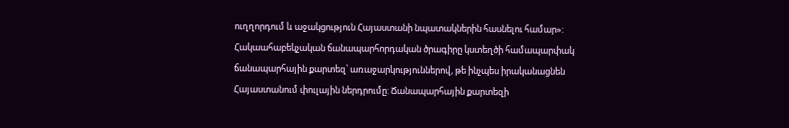ուղղորդում և աջակցություն Հայաստանի նպատակներին հասնելու համար»: Հակաահաբեկչական ճանապարհորդական ծրագիրը կստեղծի համապարփակ ճանապարհային քարտեզ՝ առաջարկություններով, թե ինչպես իրականացնեն Հայաստանում փուլային ներդրումը: Ճանապարհային քարտեզի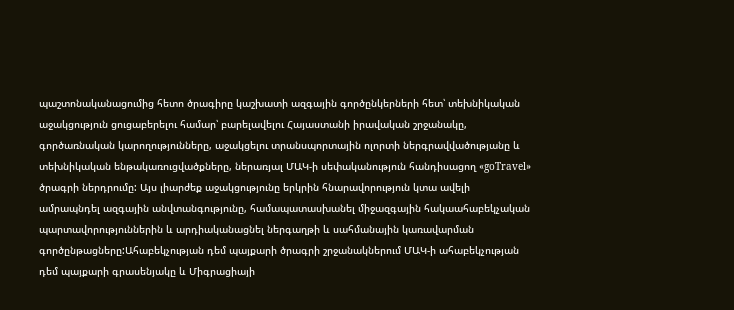պաշտոնականացումից հետո ծրագիրը կաշխատի ազգային գործընկերների հետ՝ տեխնիկական աջակցություն ցուցաբերելու համար՝ բարելավելու Հայաստանի իրավական շրջանակը, գործառնական կարողությունները, աջակցելու տրանսպորտային ոլորտի ներգրավվածությանը և տեխնիկական ենթակառուցվածքները, ներառյալ ՄԱԿ-ի սեփականություն հանդիսացող «goTravel» ծրագրի ներդրումը: Այս լիարժեք աջակցությունը երկրին հնարավորություն կտա ավելի ամրապնդել ազգային անվտանգությունը, համապատասխանել միջազգային հակաահաբեկչական պարտավորություններին և արդիականացնել ներգաղթի և սահմանային կառավարման գործընթացները:Ահաբեկչության դեմ պայքարի ծրագրի շրջանակներում ՄԱԿ-ի ահաբեկչության դեմ պայքարի գրասենյակը և Միգրացիայի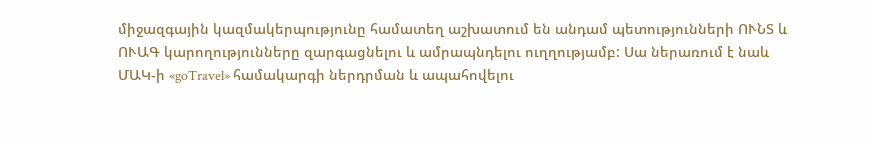միջազգային կազմակերպությունը համատեղ աշխատում են անդամ պետությունների ՈՒՆՏ և ՈՒԱԳ կարողությունները զարգացնելու և ամրապնդելու ուղղությամբ: Սա ներառում է նաև ՄԱԿ-ի «goTravel» համակարգի ներդրման և ապահովելու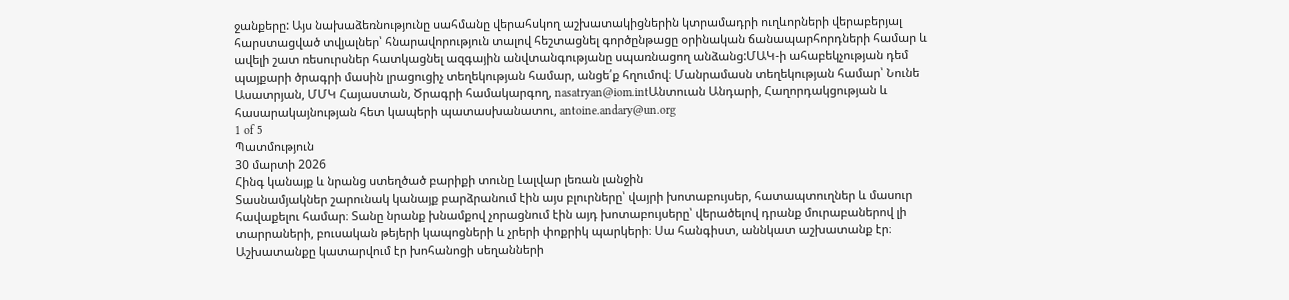ջանքերը: Այս նախաձեռնությունը սահմանը վերահսկող աշխատակիցներին կտրամադրի ուղևորների վերաբերյալ հարստացված տվյալներ՝ հնարավորություն տալով հեշտացնել գործընթացը օրինական ճանապարհորդների համար և ավելի շատ ռեսուրսներ հատկացնել ազգային անվտանգությանը սպառնացող անձանց:ՄԱԿ-ի ահաբեկչության դեմ պայքարի ծրագրի մասին լրացուցիչ տեղեկության համար, անցե՛ք հղումով։ Մանրամասն տեղեկության համար՝ Նունե Ասատրյան, ՄՄԿ Հայաստան, Ծրագրի համակարգող, nasatryan@iom.intԱնտուան Անդարի, Հաղորդակցության և հասարակայնության հետ կապերի պատասխանատու, antoine.andary@un.org
1 of 5
Պատմություն
30 մարտի 2026
Հինգ կանայք և նրանց ստեղծած բարիքի տունը Լալվար լեռան լանջին
Տասնամյակներ շարունակ կանայք բարձրանում էին այս բլուրները՝ վայրի խոտաբույսեր, հատապտուղներ և մասուր հավաքելու համար։ Տանը նրանք խնամքով չորացնում էին այդ խոտաբույսերը՝ վերածելով դրանք մուրաբաներով լի տարրաների, բուսական թեյերի կապոցների և չրերի փոքրիկ պարկերի։ Սա հանգիստ, աննկատ աշխատանք էր։ Աշխատանքը կատարվում էր խոհանոցի սեղանների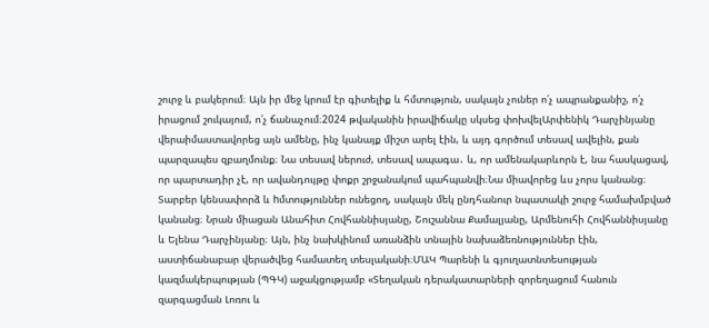շուրջ և բակերում։ Այն իր մեջ կրում էր գիտելիք և հմտություն, սակայն չուներ ո՛չ ապրանքանիշ, ո՛չ իրացում շուկայում, ո՛չ ճանաչում։2024 թվականին իրավիճակը սկսեց փոխվելԱրփենիկ Դարչինյանը վերաիմաստավորեց այն ամենը, ինչ կանայք միշտ արել էին, և այդ գործում տեսավ ավելին, քան պարզապես զբաղմունք։ Նա տեսավ ներուժ, տեսավ ապագա․ և, որ ամենակարևորն է, նա հասկացավ, որ պարտադիր չէ, որ ավանդույթը փոքր շրջանակում պահպանվի։Նա միավորեց ևս չորս կանանց։ Տարբեր կենսափորձ և hմտություններ ունեցող, սակայն մեկ ընդհանուր նպատակի շուրջ համախմբված կանանց։ Նրան միացան Անահիտ Հովհաննիսյանը, Շուշաննա Քամալյանը, Արմենուհի Հովհաննիսյանը և Ելենա Դարչինյանը։ Այն, ինչ նախկինում առանձին տնային նախաձեռնություններ էին, աստիճանաբար վերածվեց համատեղ տեսլականի։ՄԱԿ Պարենի և գյուղատնտեսության կազմակերպության (ՊԳԿ) աջակցությամբ «Տեղական դերակատարների զորեղացում հանուն զարգացման Լոռու և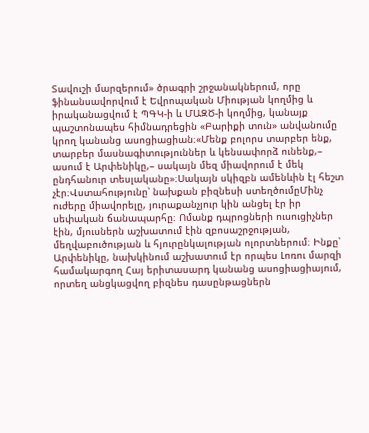Տավուշի մարզերում» ծրագրի շրջանակներում, որը ֆինանսավորվում է Եվրոպական Միության կողմից և իրականացվում է ՊԳԿ-ի և ՄԱԶԾ-ի կողմից, կանայք պաշտոնապես հիմնադրեցին «Բարիքի տուն» անվանումը կրող կանանց ասոցիացիան։«Մենք բոլորս տարբեր ենք, տարբեր մասնագիտություններ և կենսափորձ ունենք,– ասում է Արփենիկը,– սակայն մեզ միավորում է մեկ ընդհանուր տեսլականը»։Սակայն սկիզբն ամենևին էլ հեշտ չէր։Վստահությունը՝ նախքան բիզնեսի ստեղծումըՄինչ ուժերը միավորելը, յուրաքանչյուր կին անցել էր իր սեփական ճանապարհը։ Ոմանք դպրոցների ուսուցիչներ էին, մյուսներն աշխատում էին զբոսաշրջության, մեղվաբուծության և հյուրընկալության ոլորտներում։ Ինքը՝ Արփենիկը, նախկինում աշխատում էր որպես Լոռու մարզի համակարգող Հայ երիտասարդ կանանց ասոցիացիայում, որտեղ անցկացվող բիզնես դասընթացներն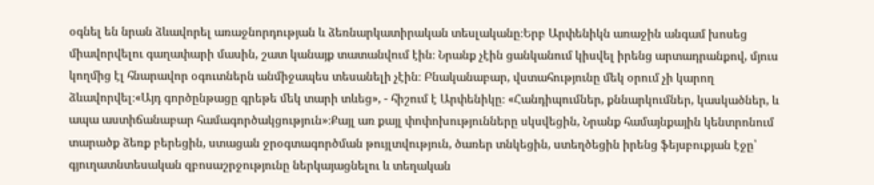օգնել են նրան ձևավորել առաջնորդության և ձեռնարկատիրական տեսլականը։Երբ Արփենիկն առաջին անգամ խոսեց միավորվելու գաղափարի մասին, շատ կանայք տատանվում էին։ Նրանք չէին ցանկանում կիսվել իրենց արտադրանքով, մյուս կողմից էլ հնարավոր օգուտներն անմիջապես տեսանելի չէին։ Բնականաբար, վստահությունը մեկ օրում չի կարող ձևավորվել։«Այդ գործընթացը գրեթե մեկ տարի տևեց», - հիշում է Արփենիկը։ «Հանդիպումներ, քննարկումներ, կասկածներ, և ապա աստիճանաբար համագործակցություն»։Քայլ առ քայլ փոփոխությունները սկսվեցին, Նրանք համայնքային կենտրոնում տարածք ձեռք բերեցին, ստացան ջրօգտագործման թույլտվություն, ծառեր տնկեցին, ստեղծեցին իրենց ֆեյսբուքյան էջը՝ գյուղատնտեսական զբոսաշրջությունը ներկայացնելու և տեղական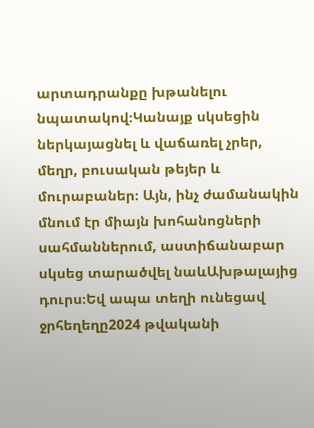արտադրանքը խթանելու նպատակով։Կանայք սկսեցին ներկայացնել և վաճառել չրեր, մեղր, բուսական թեյեր և մուրաբաներ։ Այն, ինչ ժամանակին մնում էր միայն խոհանոցների սահմաններում, աստիճանաբար սկսեց տարածվել նաևԱխթալայից դուրս։Եվ ապա տեղի ունեցավ ջրհեղեղը2024 թվականի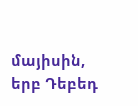մայիսին, երբ Դեբեդ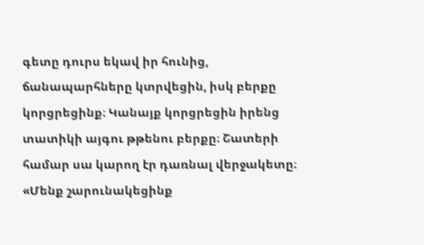գետը դուրս եկավ իր հունից, ճանապարհները կտրվեցին, իսկ բերքը կորցրեցինք։ Կանայք կորցրեցին իրենց տատիկի այգու թթենու բերքը։ Շատերի համար սա կարող էր դառնալ վերջակետը։ «Մենք շարունակեցինք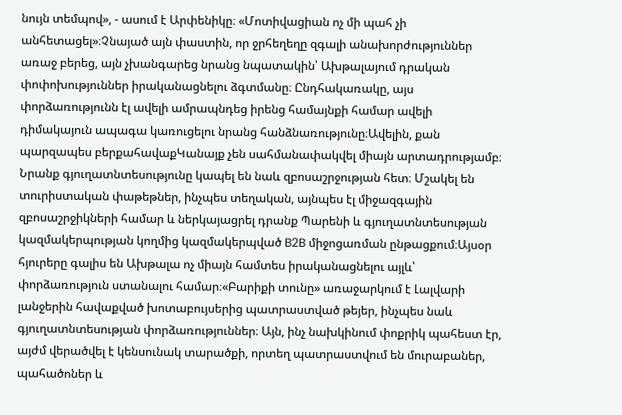նույն տեմպով», - ասում է Արփենիկը։ «Մոտիվացիան ոչ մի պահ չի անհետացել»։Չնայած այն փաստին, որ ջրհեղեղը զգալի անախորժություններ առաջ բերեց, այն չխանգարեց նրանց նպատակին՝ Ախթալայում դրական փոփոխություններ իրականացնելու ձգտմանը։ Ընդհակառակը, այս փորձառությունն էլ ավելի ամրապնդեց իրենց համայնքի համար ավելի դիմակայուն ապագա կառուցելու նրանց հանձնառությունը։Ավելին, քան պարզապես բերքահավաքԿանայք չեն սահմանափակվել միայն արտադրությամբ։ Նրանք գյուղատնտեսությունը կապել են նաև զբոսաշրջության հետ։ Մշակել են տուրիստական փաթեթներ, ինչպես տեղական, այնպես էլ միջազգային զբոսաշրջիկների համար և ներկայացրել դրանք Պարենի և գյուղատնտեսության կազմակերպության կողմից կազմակերպված B2B միջոցառման ընթացքում։Այսօր հյուրերը գալիս են Ախթալա ոչ միայն համտես իրականացնելու այլև՝ փորձառություն ստանալու համար։«Բարիքի տունը» առաջարկում է Լալվարի լանջերին հավաքված խոտաբույսերից պատրաստված թեյեր, ինչպես նաև գյուղատնտեսության փորձառություններ։ Այն, ինչ նախկինում փոքրիկ պահեստ էր, այժմ վերածվել է կենսունակ տարածքի, որտեղ պատրաստվում են մուրաբաներ, պահածոներ և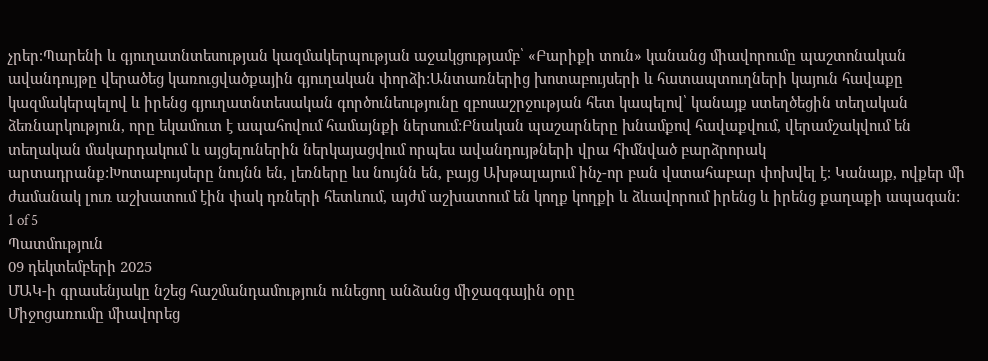չրեր։Պարենի և գյուղատնտեսության կազմակերպության աջակցությամբ՝ «Բարիքի տուն» կանանց միավորումը պաշտոնական ավանդույթը վերածեց կառուցվածքային գյուղական փորձի:Անտառներից խոտաբույսերի և հատապտուղների կայուն հավաքը կազմակերպելով և իրենց գյուղատնտեսական գործունեությունը զբոսաշրջության հետ կապելով՝ կանայք ստեղծեցին տեղական ձեռնարկություն, որը եկամուտ է ապահովում համայնքի ներսում:Բնական պաշարները խնամքով հավաքվում, վերամշակվում են տեղական մակարդակում և այցելուներին ներկայացվում որպես ավանդույթների վրա հիմնված բարձրորակ արտադրանք:Խոտաբույսերը նույնն են, լեռները ևս նույնն են, բայց Ախթալայում ինչ-որ բան վստահաբար փոխվել է։ Կանայք, ովքեր մի ժամանակ լուռ աշխատում էին փակ դռների հետևում, այժմ աշխատում են կողք կողքի և ձևավորում իրենց և իրենց քաղաքի ապագան:
1 of 5
Պատմություն
09 դեկտեմբերի 2025
ՄԱԿ-ի գրասենյակը նշեց հաշմանդամություն ունեցող անձանց միջազգային օրը
Միջոցառումը միավորեց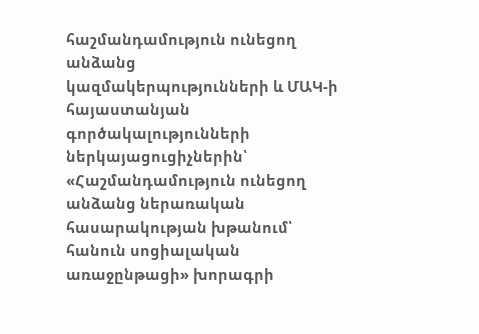հաշմանդամություն ունեցող անձանց կազմակերպությունների և ՄԱԿ-ի հայաստանյան գործակալությունների ներկայացուցիչներին՝ «Հաշմանդամություն ունեցող անձանց ներառական հասարակության խթանում՝ հանուն սոցիալական առաջընթացի» խորագրի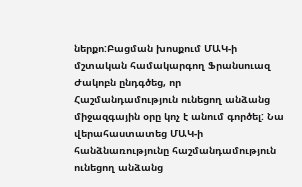ներքո:Բացման խոսքում ՄԱԿ-ի մշտական համակարգող Ֆրանսուազ Ժակոբն ընդգծեց, որ Հաշմանդամություն ունեցող անձանց միջազգային օրը կոչ է անում գործել: Նա վերահաստատեց ՄԱԿ-ի հանձնառությունը հաշմանդամություն ունեցող անձանց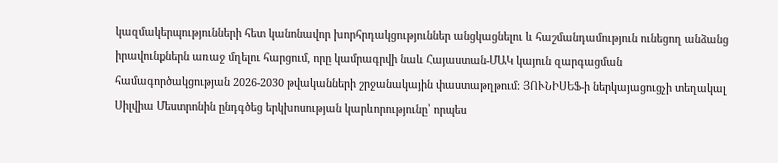կազմակերպությունների հետ կանոնավոր խորհրդակցություններ անցկացնելու և հաշմանդամություն ունեցող անձանց իրավունքներն առաջ մղելու հարցում, որը կամրագրվի նաև Հայաստան-ՄԱԿ կայուն զարգացման համագործակցության 2026-2030 թվականների շրջանակային փաստաթղթում: ՅՈՒՆԻՍԵՖ-ի ներկայացուցչի տեղակալ Սիլվիա Մեստրոնին ընդգծեց երկխոսության կարևորությունը՝ որպես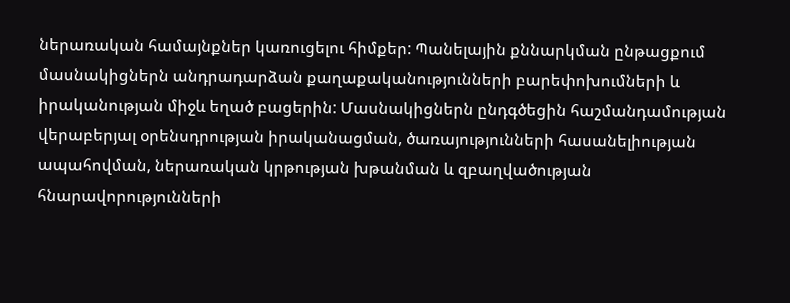ներառական համայնքներ կառուցելու հիմքեր: Պանելային քննարկման ընթացքում մասնակիցներն անդրադարձան քաղաքականությունների բարեփոխումների և իրականության միջև եղած բացերին: Մասնակիցներն ընդգծեցին հաշմանդամության վերաբերյալ օրենսդրության իրականացման, ծառայությունների հասանելիության ապահովման, ներառական կրթության խթանման և զբաղվածության հնարավորությունների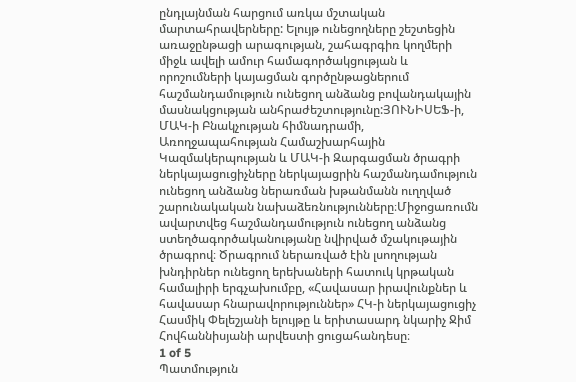ընդլայնման հարցում առկա մշտական մարտահրավերները: Ելույթ ունեցողները շեշտեցին առաջընթացի արագության, շահագրգիռ կողմերի միջև ավելի ամուր համագործակցության և որոշումների կայացման գործընթացներում հաշմանդամություն ունեցող անձանց բովանդակային մասնակցության անհրաժեշտությունը:ՅՈՒՆԻՍԵՖ-ի, ՄԱԿ-ի Բնակչության հիմնադրամի, Առողջապահության Համաշխարհային Կազմակերպության և ՄԱԿ-ի Զարգացման ծրագրի ներկայացուցիչները ներկայացրին հաշմանդամություն ունեցող անձանց ներառման խթանմանն ուղղված շարունակական նախաձեռնությունները։Միջոցառումն ավարտվեց հաշմանդամություն ունեցող անձանց ստեղծագործականությանը նվիրված մշակութային ծրագրով։ Ծրագրում ներառված էին լսողության խնդիրներ ունեցող երեխաների հատուկ կրթական համալիրի երգչախումբը, «Հավասար իրավունքներ և հավասար հնարավորություններ» ՀԿ-ի ներկայացուցիչ Հասմիկ Փելեշյանի ելույթը և երիտասարդ նկարիչ Ջիմ Հովհաննիսյանի արվեստի ցուցահանդեսը։
1 of 5
Պատմություն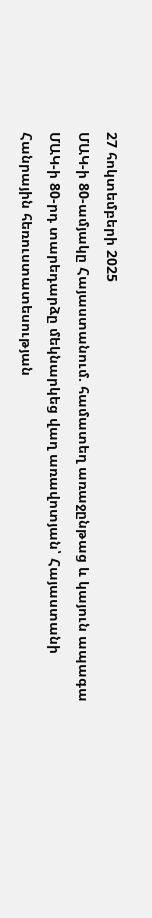27 հոկտեմբերի 2025
ՄԱԿ-ի 80-ամյակը Հայաստանում. համատեղ առաջընթաց և կայուն ապագա
ՄԱԿ-ի 80-րդ տարեդարձը մեկնարկեց վաղ առավոտյան՝ Հայաստանի Հանրային հեռուստատեսության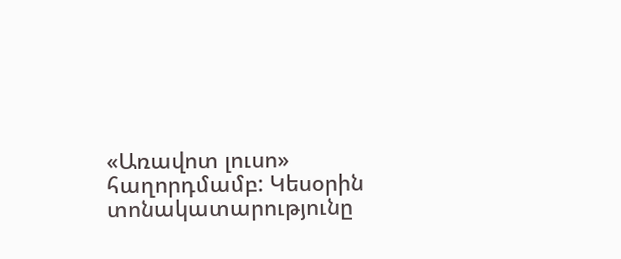«Առավոտ լուսո» հաղորդմամբ: Կեսօրին տոնակատարությունը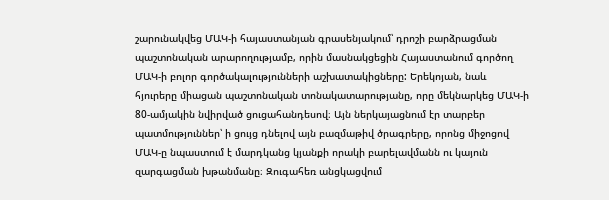շարունակվեց ՄԱԿ-ի հայաստանյան գրասենյակում՝ դրոշի բարձրացման պաշտոնական արարողությամբ, որին մասնակցեցին Հայաստանում գործող ՄԱԿ-ի բոլոր գործակալությունների աշխատակիցները: Երեկոյան, նաև հյուրերը միացան պաշտոնական տոնակատարությանը, որը մեկնարկեց ՄԱԿ-ի 80-ամյակին նվիրված ցուցահանդեսով։ Այն ներկայացնում էր տարբեր պատմություններ՝ ի ցույց դնելով այն բազմաթիվ ծրագրերը, որոնց միջոցով ՄԱԿ-ը նպաստում է մարդկանց կյանքի որակի բարելավմանն ու կայուն զարգացման խթանմանը։ Զուգահեռ անցկացվում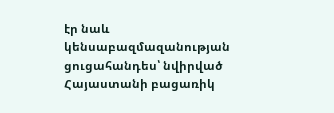էր նաև կենսաբազմազանության ցուցահանդես՝ նվիրված Հայաստանի բացառիկ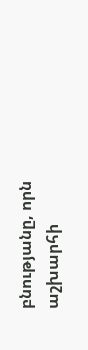բնությանը, որն աշխարհի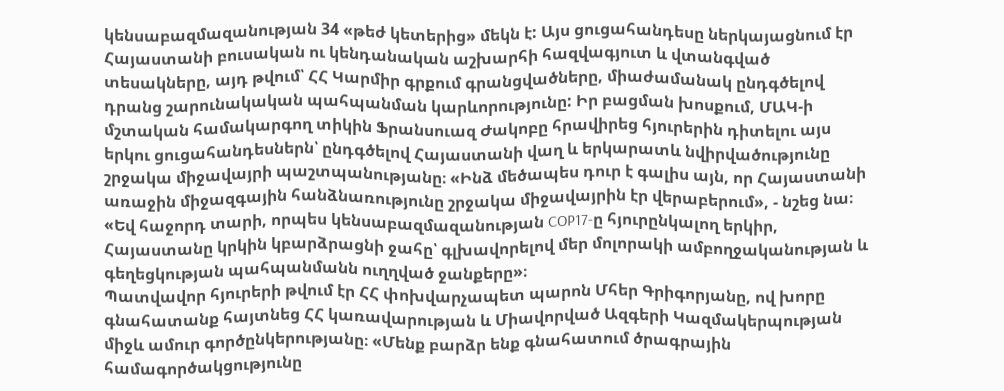կենսաբազմազանության 34 «թեժ կետերից» մեկն է: Այս ցուցահանդեսը ներկայացնում էր Հայաստանի բուսական ու կենդանական աշխարհի հազվագյուտ և վտանգված տեսակները, այդ թվում՝ ՀՀ Կարմիր գրքում գրանցվածները, միաժամանակ ընդգծելով դրանց շարունակական պահպանման կարևորությունը: Իր բացման խոսքում, ՄԱԿ-ի մշտական համակարգող տիկին Ֆրանսուազ Ժակոբը հրավիրեց հյուրերին դիտելու այս երկու ցուցահանդեսներն՝ ընդգծելով Հայաստանի վաղ և երկարատև նվիրվածությունը շրջակա միջավայրի պաշտպանությանը։ «Ինձ մեծապես դուր է գալիս այն, որ Հայաստանի առաջին միջազգային հանձնառությունը շրջակա միջավայրին էր վերաբերում», - նշեց նա։ «Եվ հաջորդ տարի, որպես կենսաբազմազանության COP17-ը հյուրընկալող երկիր, Հայաստանը կրկին կբարձրացնի ջահը՝ գլխավորելով մեր մոլորակի ամբողջականության և գեղեցկության պահպանմանն ուղղված ջանքերը»։
Պատվավոր հյուրերի թվում էր ՀՀ փոխվարչապետ պարոն Մհեր Գրիգորյանը, ով խորը գնահատանք հայտնեց ՀՀ կառավարության և Միավորված Ազգերի Կազմակերպության միջև ամուր գործընկերությանը։ «Մենք բարձր ենք գնահատում ծրագրային համագործակցությունը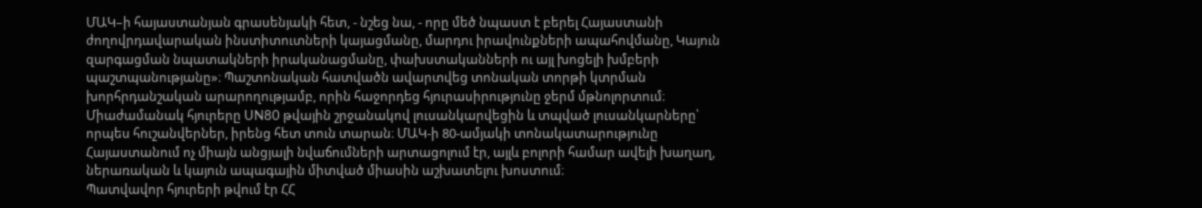ՄԱԿ–ի հայաստանյան գրասենյակի հետ, - նշեց նա, - որը մեծ նպաստ է բերել Հայաստանի ժողովրդավարական ինստիտուտների կայացմանը, մարդու իրավունքների ապահովմանը, Կայուն զարգացման նպատակների իրականացմանը, փախստականների ու այլ խոցելի խմբերի պաշտպանությանը»։ Պաշտոնական հատվածն ավարտվեց տոնական տորթի կտրման խորհրդանշական արարողությամբ, որին հաջորդեց հյուրասիրությունը ջերմ մթնոլորտում։ Միաժամանակ հյուրերը UN80 թվային շրջանակով լուսանկարվեցին և տպված լուսանկարները՝ որպես հուշանվերներ, իրենց հետ տուն տարան։ ՄԱԿ-ի 80-ամյակի տոնակատարությունը Հայաստանում ոչ միայն անցյալի նվաճումների արտացոլում էր, այլև բոլորի համար ավելի խաղաղ, ներառական և կայուն ապագային միտված միասին աշխատելու խոստում։
Պատվավոր հյուրերի թվում էր ՀՀ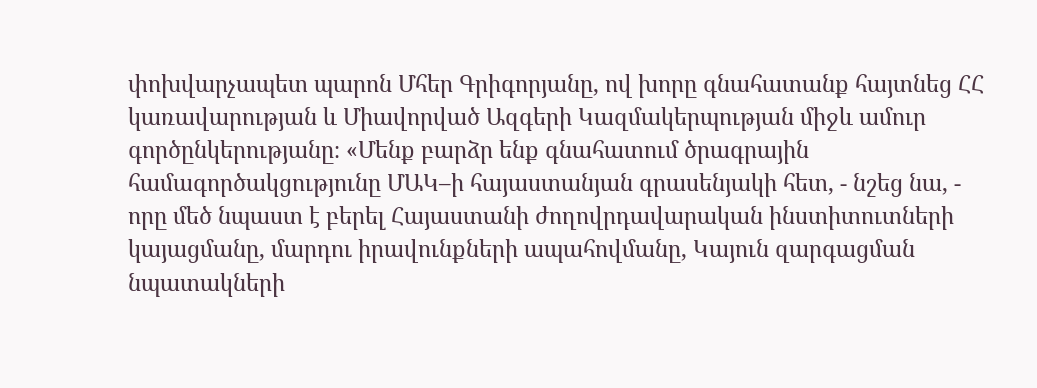փոխվարչապետ պարոն Մհեր Գրիգորյանը, ով խորը գնահատանք հայտնեց ՀՀ կառավարության և Միավորված Ազգերի Կազմակերպության միջև ամուր գործընկերությանը։ «Մենք բարձր ենք գնահատում ծրագրային համագործակցությունը ՄԱԿ–ի հայաստանյան գրասենյակի հետ, - նշեց նա, - որը մեծ նպաստ է բերել Հայաստանի ժողովրդավարական ինստիտուտների կայացմանը, մարդու իրավունքների ապահովմանը, Կայուն զարգացման նպատակների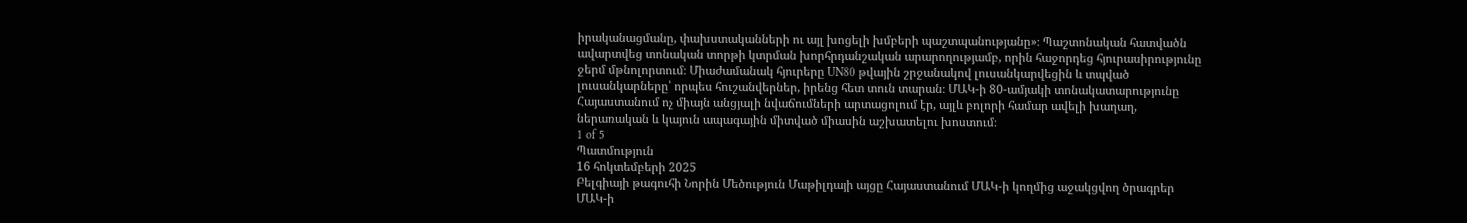իրականացմանը, փախստականների ու այլ խոցելի խմբերի պաշտպանությանը»։ Պաշտոնական հատվածն ավարտվեց տոնական տորթի կտրման խորհրդանշական արարողությամբ, որին հաջորդեց հյուրասիրությունը ջերմ մթնոլորտում։ Միաժամանակ հյուրերը UN80 թվային շրջանակով լուսանկարվեցին և տպված լուսանկարները՝ որպես հուշանվերներ, իրենց հետ տուն տարան։ ՄԱԿ-ի 80-ամյակի տոնակատարությունը Հայաստանում ոչ միայն անցյալի նվաճումների արտացոլում էր, այլև բոլորի համար ավելի խաղաղ, ներառական և կայուն ապագային միտված միասին աշխատելու խոստում։
1 of 5
Պատմություն
16 հոկտեմբերի 2025
Բելգիայի թագուհի Նորին Մեծություն Մաթիլդայի այցը Հայաստանում ՄԱԿ-ի կողմից աջակցվող ծրագրեր
ՄԱԿ-ի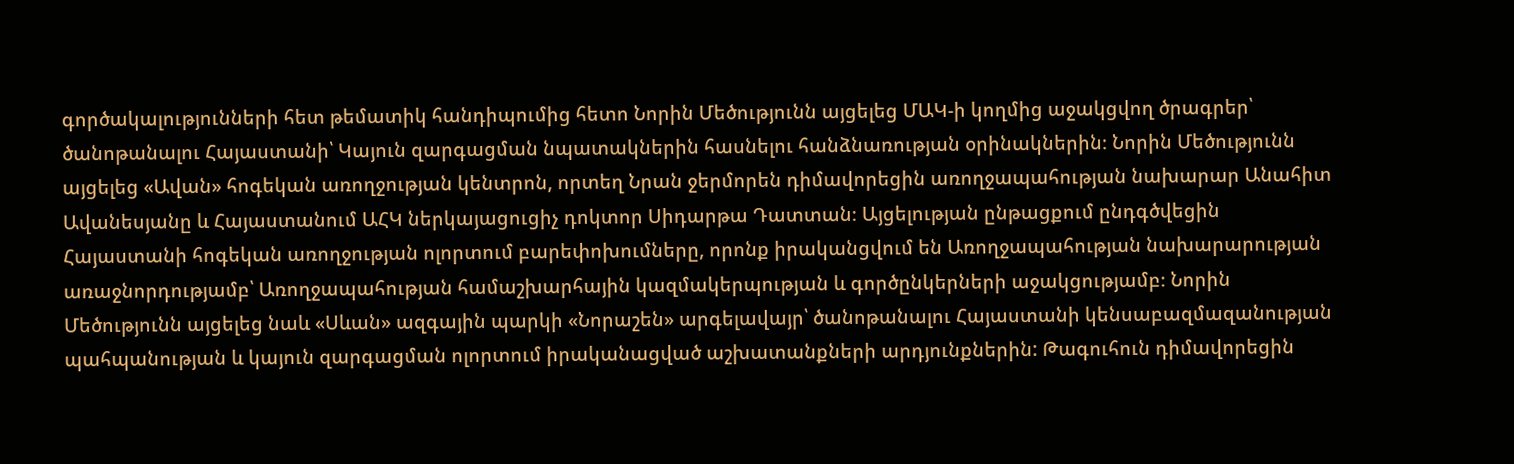գործակալությունների հետ թեմատիկ հանդիպումից հետո Նորին Մեծությունն այցելեց ՄԱԿ-ի կողմից աջակցվող ծրագրեր՝ ծանոթանալու Հայաստանի՝ Կայուն զարգացման նպատակներին հասնելու հանձնառության օրինակներին։ Նորին Մեծությունն այցելեց «Ավան» հոգեկան առողջության կենտրոն, որտեղ Նրան ջերմորեն դիմավորեցին առողջապահության նախարար Անահիտ Ավանեսյանը և Հայաստանում ԱՀԿ ներկայացուցիչ դոկտոր Սիդարթա Դատտան։ Այցելության ընթացքում ընդգծվեցին Հայաստանի հոգեկան առողջության ոլորտում բարեփոխումները, որոնք իրականցվում են Առողջապահության նախարարության առաջնորդությամբ՝ Առողջապահության համաշխարհային կազմակերպության և գործընկերների աջակցությամբ։ Նորին Մեծությունն այցելեց նաև «Սևան» ազգային պարկի «Նորաշեն» արգելավայր՝ ծանոթանալու Հայաստանի կենսաբազմազանության պահպանության և կայուն զարգացման ոլորտում իրականացված աշխատանքների արդյունքներին: Թագուհուն դիմավորեցին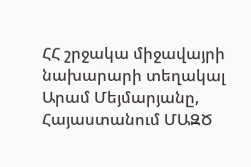ՀՀ շրջակա միջավայրի նախարարի տեղակալ Արամ Մեյմարյանը, Հայաստանում ՄԱԶԾ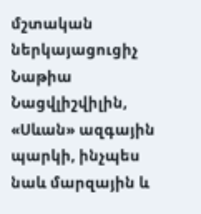մշտական ներկայացուցիչ Նաթիա Նացվլիշվիլին, «Սևան» ազգային պարկի, ինչպես նաև մարզային և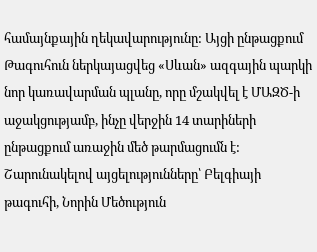համայնքային ղեկավարությունը: Այցի ընթացքում Թագուհուն ներկայացվեց «Սևան» ազգային պարկի նոր կառավարման պլանը, որը մշակվել է ՄԱԶԾ-ի աջակցությամբ, ինչը վերջին 14 տարիների ընթացքում առաջին մեծ թարմացումն է: Շարունակելով այցելությունները՝ Բելգիայի թագուհի, Նորին Մեծություն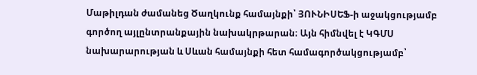Մաթիլդան ժամանեց Ծաղկունք համայնքի՝ ՅՈՒՆԻՍԵՖ-ի աջակցությամբ գործող այլընտրանքային նախակրթարան։ Այն հիմնվել է ԿԳՄՍ նախարարության և Սևան համայնքի հետ համագործակցությամբ՝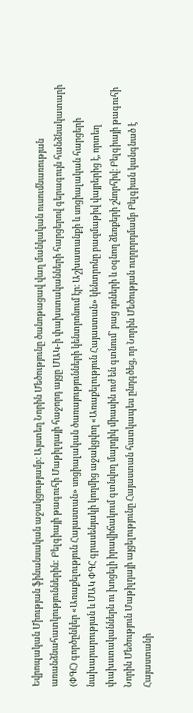Եվրոպական Միության ֆինանսական աջակցությամբ։ Այստեղ Նորին Մեծությունը ծանոթացավ վաղ մանկական ուսումնառության առանձնահատկություններին: Բելգիայի թագուհի Մաթիլդայի հաջորդ այցը ՄԱԿ-ի փախստականների հարցերով գերագույն հանձնակատարի (ՓԳՀ) գործընկեր «Առաքելություն Հայաստան» սոցիալական ծառայությունների կենտրոնում էր։ Աշխատանքի և սոցիալական հարցերի նախարարության և ՄԱԿ ՓԳՀ գրասենյակի կողմից աջակցվող «Առաքելություն Հայաստան» կենտրոնը բազմաթիվ վայրերից է, որտեղ փախստականներն ու խոցելի իրավիճակում գտնվող մարդիկ միասին ուժ են գտնում՝ բաց դռների և օգնող ձեռքերի շնորհիվ։ Բելգիայի թագուհի Նորին Մեծություն Մաթիլդայի այցելությունը Հայաստան հատկապես ընդգծեց, որ Նորին Մեծության ուղղորդմամբ Բելգիան կանգնած է Հայաստանի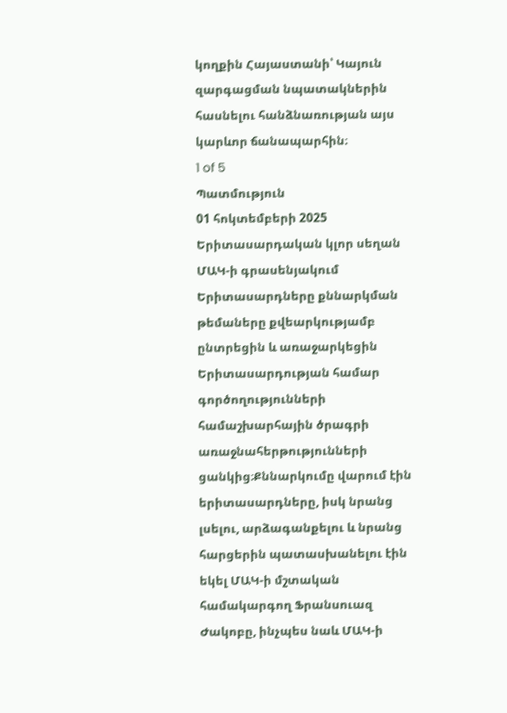կողքին Հայաստանի՝ Կայուն զարգացման նպատակներին հասնելու հանձնառության այս կարևոր ճանապարհին։
1 of 5
Պատմություն
01 հոկտեմբերի 2025
Երիտասարդական կլոր սեղան ՄԱԿ-ի գրասենյակում
Երիտասարդները քննարկման թեմաները քվեարկությամբ ընտրեցին և առաջարկեցին Երիտասարդության համար գործողությունների համաշխարհային ծրագրի առաջնահերթությունների ցանկից։Քննարկումը վարում էին երիտասարդները, իսկ նրանց լսելու, արձագանքելու և նրանց հարցերին պատասխանելու էին եկել ՄԱԿ-ի մշտական համակարգող Ֆրանսուազ Ժակոբը, ինչպես նաև ՄԱԿ-ի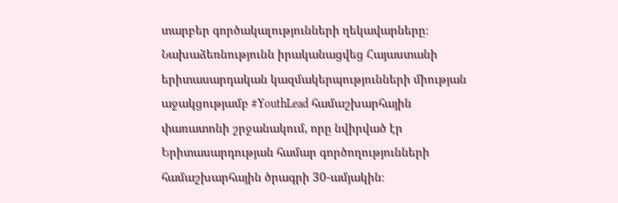տարբեր գործակալությունների ղեկավարները։ Նախաձեռնությունն իրականացվեց Հայաստանի երիտասարդական կազմակերպությունների միության աջակցությամբ #YouthLead համաշխարհային փառատոնի շրջանակում, որը նվիրված էր Երիտասարդության համար գործողությունների համաշխարհային ծրագրի 30-ամյակին։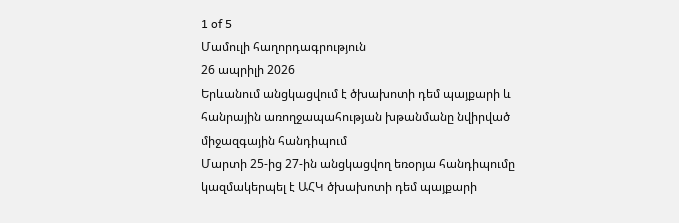1 of 5
Մամուլի հաղորդագրություն
26 ապրիլի 2026
Երևանում անցկացվում է ծխախոտի դեմ պայքարի և հանրային առողջապահության խթանմանը նվիրված միջազգային հանդիպում
Մարտի 25-ից 27-ին անցկացվող եռօրյա հանդիպումը կազմակերպել է ԱՀԿ ծխախոտի դեմ պայքարի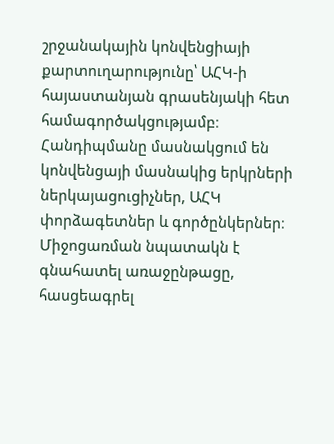շրջանակային կոնվենցիայի քարտուղարությունը՝ ԱՀԿ-ի հայաստանյան գրասենյակի հետ համագործակցությամբ։ Հանդիպմանը մասնակցում են կոնվենցայի մասնակից երկրների ներկայացուցիչներ, ԱՀԿ փորձագետներ և գործընկերներ։ Միջոցառման նպատակն է գնահատել առաջընթացը, հասցեագրել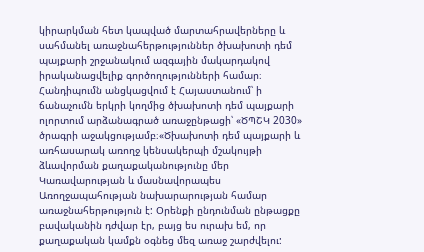կիրարկման հետ կապված մարտահրավերները և սահմանել առաջնահերթություններ ծխախոտի դեմ պայքարի շրջանակում ազգային մակարդակով իրականացվելիք գործողությունների համար։ Հանդիպումն անցկացվում է Հայաստանում՝ ի ճանաչումն երկրի կողմից ծխախոտի դեմ պայքարի ոլորտում արձանագրած առաջընթացի՝ «ԾՊՇԿ 2030» ծրագրի աջակցությամբ։«Ծխախոտի դեմ պայքարի և առհասարակ առողջ կենսակերպի մշակույթի ձևավորման քաղաքականությունը մեր Կառավարության և մասնավորապես Առողջապահության նախարարության համար առաջնահերթություն է: Օրենքի ընդունման ընթացքը բավականին դժվար էր, բայց ես ուրախ եմ, որ քաղաքական կամքն օգնեց մեզ առաջ շարժվելու: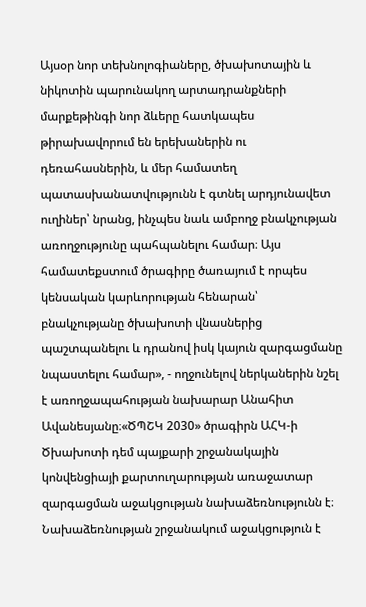Այսօր նոր տեխնոլոգիաները, ծխախոտային և նիկոտին պարունակող արտադրանքների մարքեթինգի նոր ձևերը հատկապես թիրախավորում են երեխաներին ու դեռահասներին, և մեր համատեղ պատասխանատվությունն է գտնել արդյունավետ ուղիներ՝ նրանց, ինչպես նաև ամբողջ բնակչության առողջությունը պահպանելու համար։ Այս համատեքստում ծրագիրը ծառայում է որպես կենսական կարևորության հենարան՝ բնակչությանը ծխախոտի վնասներից պաշտպանելու և դրանով իսկ կայուն զարգացմանը նպաստելու համար», - ողջունելով ներկաներին նշել է առողջապահության նախարար Անահիտ Ավանեսյանը։«ԾՊՇԿ 2030» ծրագիրն ԱՀԿ-ի Ծխախոտի դեմ պայքարի շրջանակային կոնվենցիայի քարտուղարության առաջատար զարգացման աջակցության նախաձեռնությունն է։ Նախաձեռնության շրջանակում աջակցություն է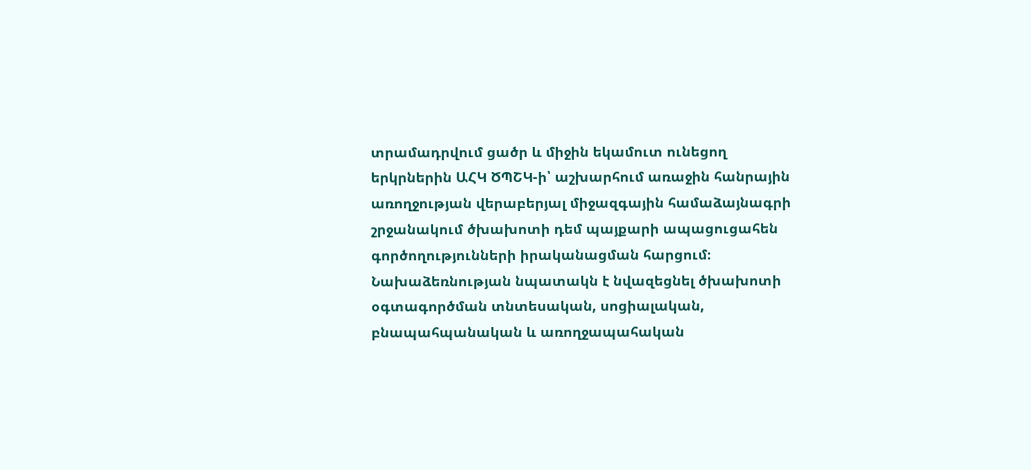տրամադրվում ցածր և միջին եկամուտ ունեցող երկրներին ԱՀԿ ԾՊՇԿ-ի՝ աշխարհում առաջին հանրային առողջության վերաբերյալ միջազգային համաձայնագրի շրջանակում ծխախոտի դեմ պայքարի ապացուցահեն գործողությունների իրականացման հարցում։ Նախաձեռնության նպատակն է նվազեցնել ծխախոտի օգտագործման տնտեսական, սոցիալական, բնապահպանական և առողջապահական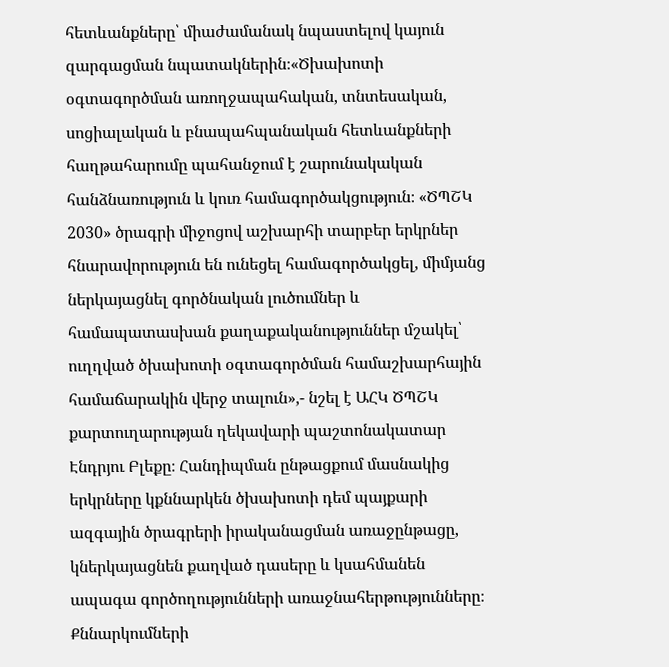հետևանքները՝ միաժամանակ նպաստելով կայուն զարգացման նպատակներին։«Ծխախոտի օգտագործման առողջապահական, տնտեսական, սոցիալական և բնապահպանական հետևանքների հաղթահարումը պահանջում է շարունակական հանձնառություն և կուռ համագործակցություն։ «ԾՊՇԿ 2030» ծրագրի միջոցով աշխարհի տարբեր երկրներ հնարավորություն են ունեցել համագործակցել, միմյանց ներկայացնել գործնական լուծումներ և համապատասխան քաղաքականություններ մշակել՝ ուղղված ծխախոտի օգտագործման համաշխարհային համաճարակին վերջ տալուն»,- նշել է ԱՀԿ ԾՊՇԿ քարտուղարության ղեկավարի պաշտոնակատար Էնդրյու Բլեքը։ Հանդիպման ընթացքում մասնակից երկրները կքննարկեն ծխախոտի դեմ պայքարի ազգային ծրագրերի իրականացման առաջընթացը, կներկայացնեն քաղված դասերը և կսահմանեն ապագա գործողությունների առաջնահերթությունները։ Քննարկումների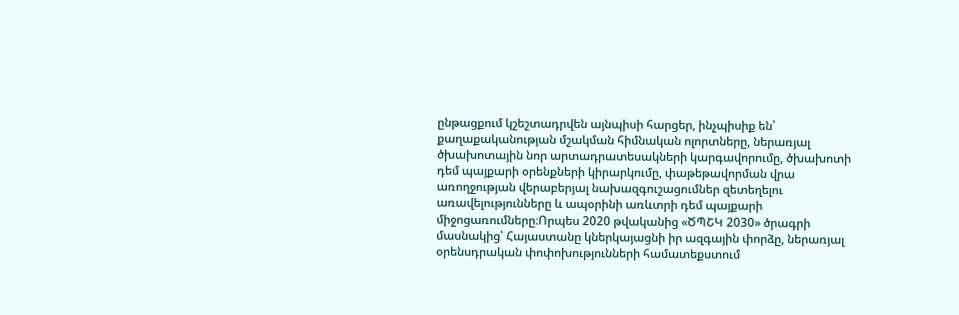ընթացքում կշեշտադրվեն այնպիսի հարցեր, ինչպիսիք են՝ քաղաքականության մշակման հիմնական ոլորտները, ներառյալ ծխախոտային նոր արտադրատեսակների կարգավորումը, ծխախոտի դեմ պայքարի օրենքների կիրարկումը, փաթեթավորման վրա առողջության վերաբերյալ նախազգուշացումներ զետեղելու առավելությունները և ապօրինի առևտրի դեմ պայքարի միջոցառումները։Որպես 2020 թվականից «ԾՊՇԿ 2030» ծրագրի մասնակից՝ Հայաստանը կներկայացնի իր ազգային փորձը, ներառյալ օրենսդրական փոփոխությունների համատեքստում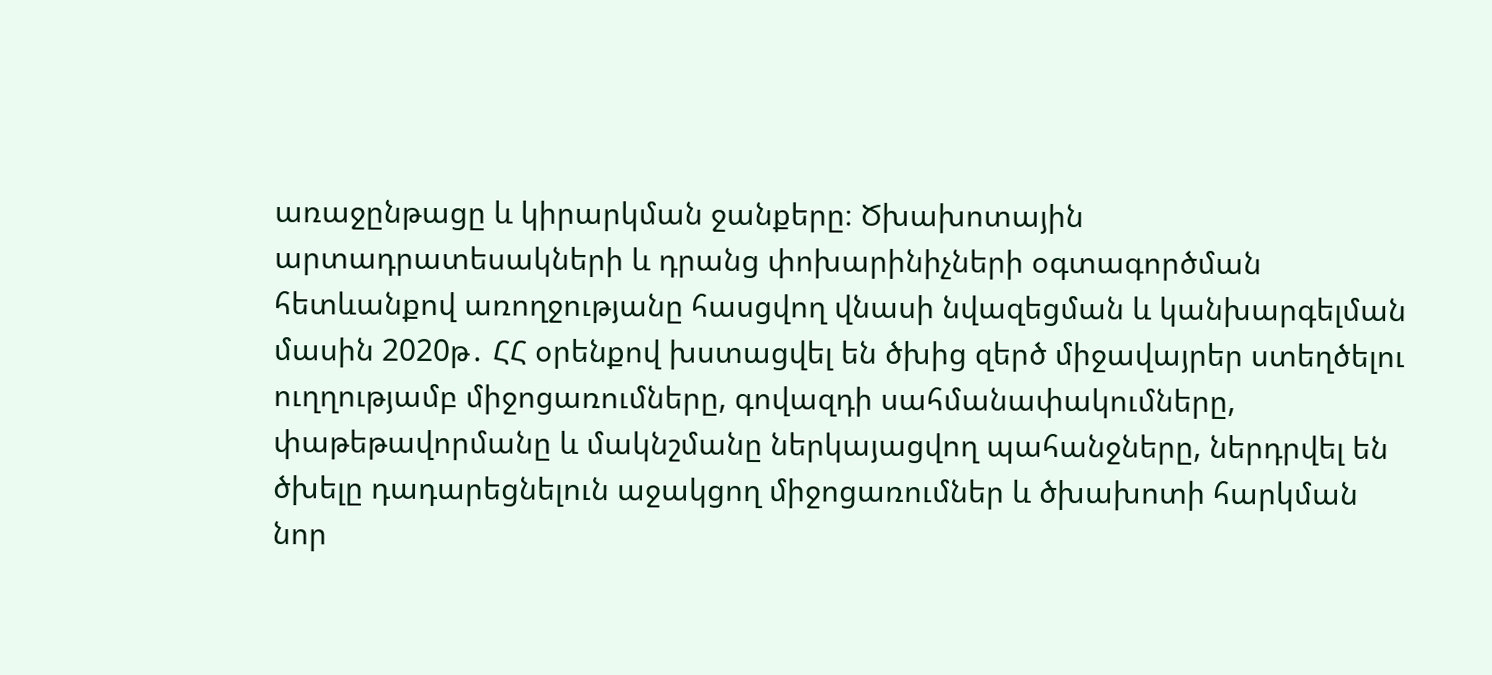առաջընթացը և կիրարկման ջանքերը։ Ծխախոտային արտադրատեսակների և դրանց փոխարինիչների օգտագործման հետևանքով առողջությանը հասցվող վնասի նվազեցման և կանխարգելման մասին 2020թ․ ՀՀ օրենքով խստացվել են ծխից զերծ միջավայրեր ստեղծելու ուղղությամբ միջոցառումները, գովազդի սահմանափակումները, փաթեթավորմանը և մակնշմանը ներկայացվող պահանջները, ներդրվել են ծխելը դադարեցնելուն աջակցող միջոցառումներ և ծխախոտի հարկման նոր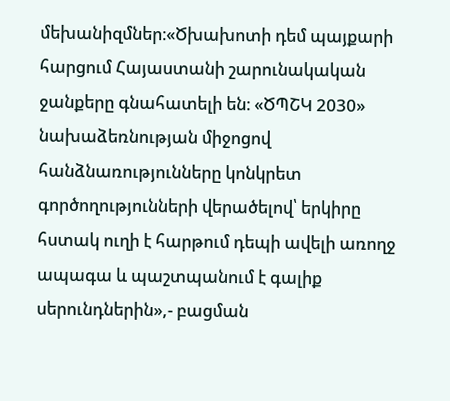մեխանիզմներ։«Ծխախոտի դեմ պայքարի հարցում Հայաստանի շարունակական ջանքերը գնահատելի են։ «ԾՊՇԿ 2030» նախաձեռնության միջոցով հանձնառությունները կոնկրետ գործողությունների վերածելով՝ երկիրը հստակ ուղի է հարթում դեպի ավելի առողջ ապագա և պաշտպանում է գալիք սերունդներին»,- բացման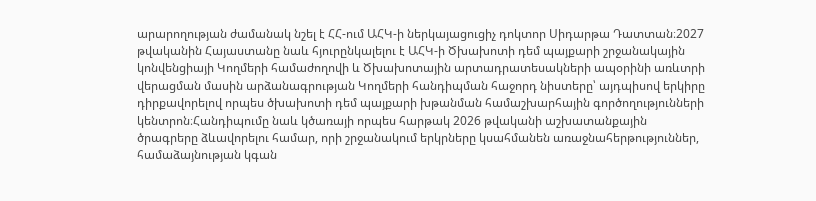արարողության ժամանակ նշել է ՀՀ-ում ԱՀԿ-ի ներկայացուցիչ դոկտոր Սիդարթա Դատտան։2027 թվականին Հայաստանը նաև հյուրընկալելու է ԱՀԿ-ի Ծխախոտի դեմ պայքարի շրջանակային կոնվենցիայի Կողմերի համաժողովի և Ծխախոտային արտադրատեսակների ապօրինի առևտրի վերացման մասին արձանագրության Կողմերի հանդիպման հաջորդ նիստերը՝ այդպիսով երկիրը դիրքավորելով որպես ծխախոտի դեմ պայքարի խթանման համաշխարհային գործողությունների կենտրոն։Հանդիպումը նաև կծառայի որպես հարթակ 2026 թվականի աշխատանքային ծրագրերը ձևավորելու համար, որի շրջանակում երկրները կսահմանեն առաջնահերթություններ, համաձայնության կգան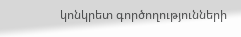կոնկրետ գործողությունների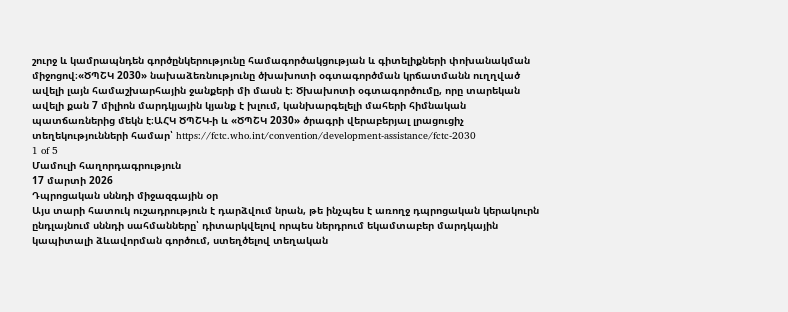շուրջ և կամրապնդեն գործընկերությունը համագործակցության և գիտելիքների փոխանակման միջոցով։«ԾՊՇԿ 2030» նախաձեռնությունը ծխախոտի օգտագործման կրճատմանն ուղղված ավելի լայն համաշխարհային ջանքերի մի մասն է։ Ծխախոտի օգտագործումը, որը տարեկան ավելի քան 7 միլիոն մարդկյային կյանք է խլում, կանխարգելելի մահերի հիմնական պատճառներից մեկն է։ԱՀԿ ԾՊՇԿ-ի և «ԾՊՇԿ 2030» ծրագրի վերաբերյալ լրացուցիչ տեղեկությունների համար՝ https://fctc.who.int/convention/development-assistance/fctc-2030
1 of 5
Մամուլի հաղորդագրություն
17 մարտի 2026
Դպրոցական սննդի միջազգային օր
Այս տարի հատուկ ուշադրություն է դարձվում նրան, թե ինչպես է առողջ դպրոցական կերակուրն ընդլայնում սննդի սահմանները՝ դիտարկվելով որպես ներդրում եկամտաբեր մարդկային կապիտալի ձևավորման գործում, ստեղծելով տեղական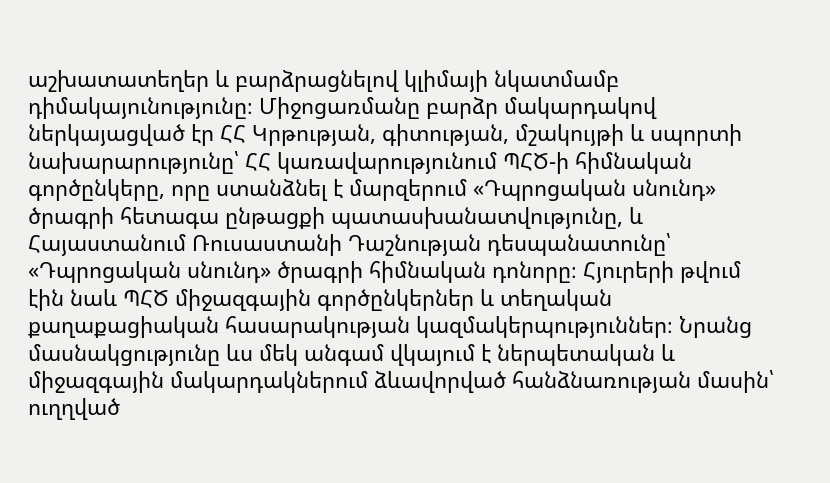աշխատատեղեր և բարձրացնելով կլիմայի նկատմամբ դիմակայունությունը։ Միջոցառմանը բարձր մակարդակով ներկայացված էր ՀՀ Կրթության, գիտության, մշակույթի և սպորտի նախարարությունը՝ ՀՀ կառավարությունում ՊՀԾ-ի հիմնական գործընկերը, որը ստանձնել է մարզերում «Դպրոցական սնունդ» ծրագրի հետագա ընթացքի պատասխանատվությունը, և Հայաստանում Ռուսաստանի Դաշնության դեսպանատունը՝ «Դպրոցական սնունդ» ծրագրի հիմնական դոնորը։ Հյուրերի թվում էին նաև ՊՀԾ միջազգային գործընկերներ և տեղական քաղաքացիական հասարակության կազմակերպություններ։ Նրանց մասնակցությունը ևս մեկ անգամ վկայում է ներպետական և միջազգային մակարդակներում ձևավորված հանձնառության մասին՝ ուղղված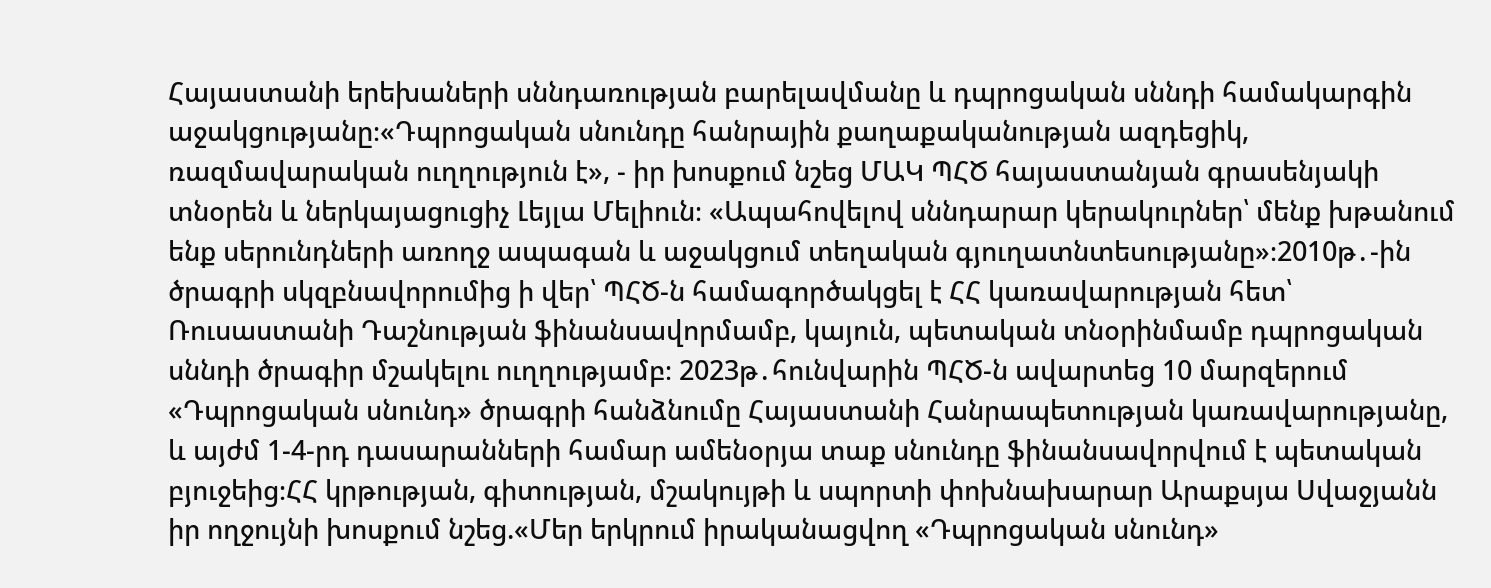Հայաստանի երեխաների սննդառության բարելավմանը և դպրոցական սննդի համակարգին աջակցությանը։«Դպրոցական սնունդը հանրային քաղաքականության ազդեցիկ, ռազմավարական ուղղություն է», - իր խոսքում նշեց ՄԱԿ ՊՀԾ հայաստանյան գրասենյակի տնօրեն և ներկայացուցիչ Լեյլա Մելիուն։ «Ապահովելով սննդարար կերակուրներ՝ մենք խթանում ենք սերունդների առողջ ապագան և աջակցում տեղական գյուղատնտեսությանը»։2010թ․-ին ծրագրի սկզբնավորումից ի վեր՝ ՊՀԾ-ն համագործակցել է ՀՀ կառավարության հետ՝ Ռուսաստանի Դաշնության ֆինանսավորմամբ, կայուն, պետական տնօրինմամբ դպրոցական սննդի ծրագիր մշակելու ուղղությամբ։ 2023թ․հունվարին ՊՀԾ-ն ավարտեց 10 մարզերում «Դպրոցական սնունդ» ծրագրի հանձնումը Հայաստանի Հանրապետության կառավարությանը, և այժմ 1-4-րդ դասարանների համար ամենօրյա տաք սնունդը ֆինանսավորվում է պետական բյուջեից։ՀՀ կրթության, գիտության, մշակույթի և սպորտի փոխնախարար Արաքսյա Սվաջյանն իր ողջույնի խոսքում նշեց.«Մեր երկրում իրականացվող «Դպրոցական սնունդ»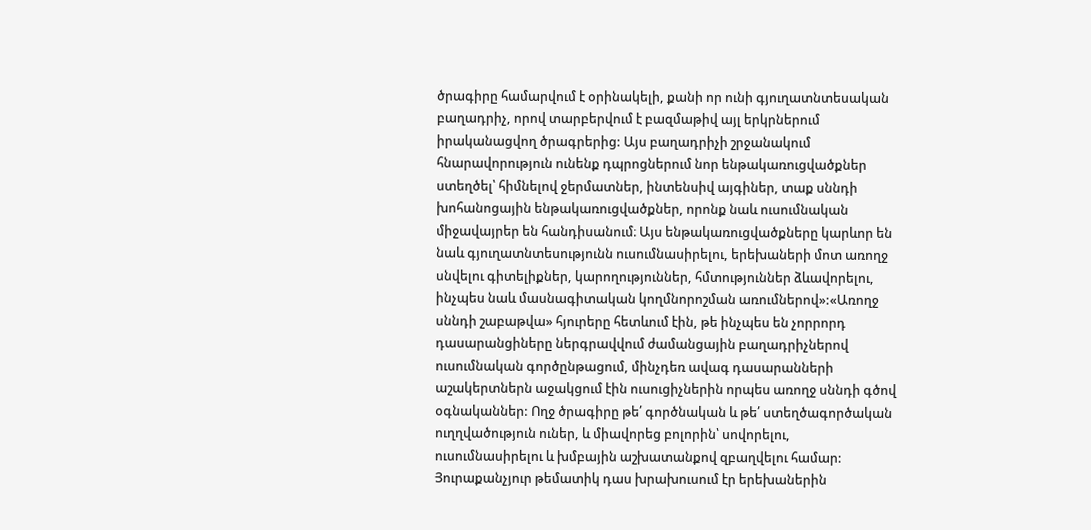ծրագիրը համարվում է օրինակելի, քանի որ ունի գյուղատնտեսական բաղադրիչ, որով տարբերվում է բազմաթիվ այլ երկրներում իրականացվող ծրագրերից: Այս բաղադրիչի շրջանակում հնարավորություն ունենք դպրոցներում նոր ենթակառուցվածքներ ստեղծել՝ հիմնելով ջերմատներ, ինտենսիվ այգիներ, տաք սննդի խոհանոցային ենթակառուցվածքներ, որոնք նաև ուսումնական միջավայրեր են հանդիսանում։ Այս ենթակառուցվածքները կարևոր են նաև գյուղատնտեսությունն ուսումնասիրելու, երեխաների մոտ առողջ սնվելու գիտելիքներ, կարողություններ, հմտություններ ձևավորելու, ինչպես նաև մասնագիտական կողմնորոշման առումներով»:«Առողջ սննդի շաբաթվա» հյուրերը հետևում էին, թե ինչպես են չորրորդ դասարանցիները ներգրավվում ժամանցային բաղադրիչներով ուսումնական գործընթացում, մինչդեռ ավագ դասարանների աշակերտներն աջակցում էին ուսուցիչներին որպես առողջ սննդի գծով օգնականներ: Ողջ ծրագիրը թե՛ գործնական և թե՛ ստեղծագործական ուղղվածություն ուներ, և միավորեց բոլորին՝ սովորելու, ուսումնասիրելու և խմբային աշխատանքով զբաղվելու համար: Յուրաքանչյուր թեմատիկ դաս խրախուսում էր երեխաներին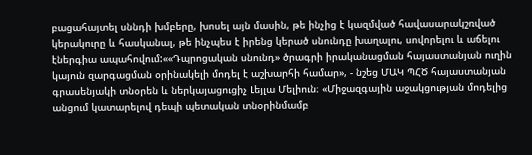բացահայտել սննդի խմբերը, խոսել այն մասին, թե ինչից է կազմված հավասարակշռված կերակուրը և հասկանալ, թե ինչպես է իրենց կերած սնունդը խաղալու, սովորելու և աճելու էներգիա ապահովում:««Դպրոցական սնունդ» ծրագրի իրականացման հայաստանյան ուղին կայուն զարգացման օրինակելի մոդել է աշխարհի համար», - նշեց ՄԱԿ ՊՀԾ հայաստանյան գրասենյակի տնօրեն և ներկայացուցիչ Լեյլա Մելիուն։ «Միջազգային աջակցության մոդելից անցում կատարելով դեպի պետական տնօրինմամբ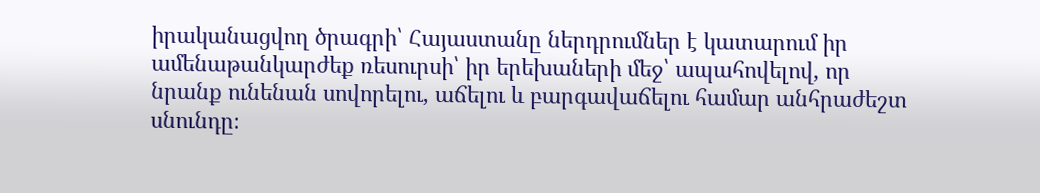իրականացվող ծրագրի՝ Հայաստանը ներդրումներ է կատարում իր ամենաթանկարժեք ռեսուրսի՝ իր երեխաների մեջ՝ ապահովելով, որ նրանք ունենան սովորելու, աճելու և բարգավաճելու համար անհրաժեշտ սնունդը։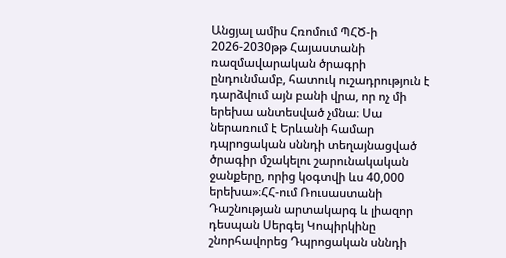Անցյալ ամիս Հռոմում ՊՀԾ-ի 2026-2030թթ Հայաստանի ռազմավարական ծրագրի ընդունմամբ, հատուկ ուշադրություն է դարձվում այն բանի վրա, որ ոչ մի երեխա անտեսված չմնա։ Սա ներառում է Երևանի համար դպրոցական սննդի տեղայնացված ծրագիր մշակելու շարունակական ջանքերը, որից կօգտվի ևս 40,000 երեխա»։ՀՀ-ում Ռուսաստանի Դաշնության արտակարգ և լիազոր դեսպան Սերգեյ Կոպիրկինը շնորհավորեց Դպրոցական սննդի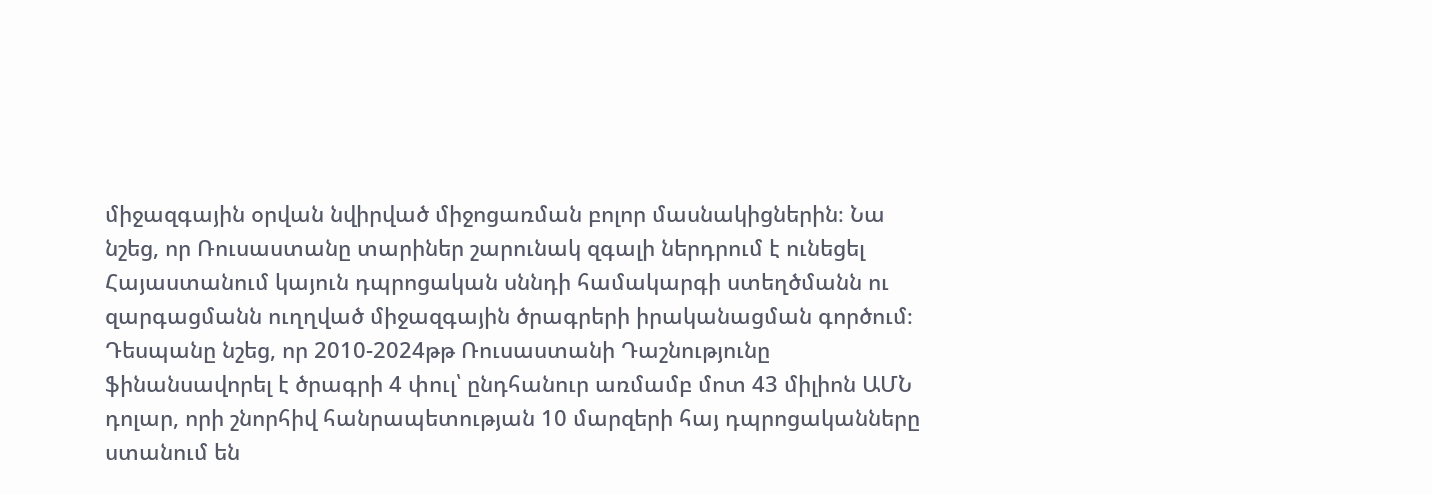միջազգային օրվան նվիրված միջոցառման բոլոր մասնակիցներին։ Նա նշեց, որ Ռուսաստանը տարիներ շարունակ զգալի ներդրում է ունեցել Հայաստանում կայուն դպրոցական սննդի համակարգի ստեղծմանն ու զարգացմանն ուղղված միջազգային ծրագրերի իրականացման գործում։ Դեսպանը նշեց, որ 2010-2024թթ Ռուսաստանի Դաշնությունը ֆինանսավորել է ծրագրի 4 փուլ՝ ընդհանուր առմամբ մոտ 43 միլիոն ԱՄՆ դոլար, որի շնորհիվ հանրապետության 10 մարզերի հայ դպրոցականները ստանում են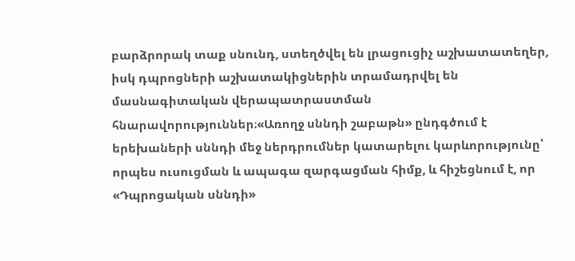բարձրորակ տաք սնունդ, ստեղծվել են լրացուցիչ աշխատատեղեր, իսկ դպրոցների աշխատակիցներին տրամադրվել են մասնագիտական վերապատրաստման հնարավորություններ։«Առողջ սննդի շաբաթն» ընդգծում է երեխաների սննդի մեջ ներդրումներ կատարելու կարևորությունը՝ որպես ուսուցման և ապագա զարգացման հիմք, և հիշեցնում է, որ «Դպրոցական սննդի»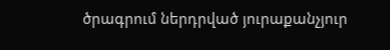ծրագրում ներդրված յուրաքանչյուր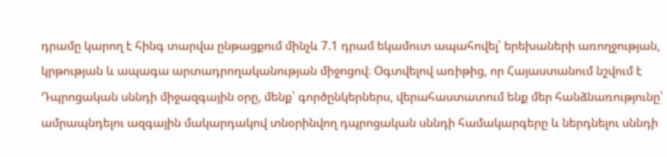դրամը կարող է հինգ տարվա ընթացքում մինչև 7.1 դրամ եկամուտ ապահովել՝ երեխաների առողջության, կրթության և ապագա արտադրողականության միջոցով։ Օգտվելով առիթից, որ Հայաստանում նշվում է Դպրոցական սննդի միջազգային օրը, մենք՝ գործընկերներս, վերահաստատում ենք մեր հանձնառությունը՝ ամրապնդելու ազգային մակարդակով տնօրինվող դպրոցական սննդի համակարգերը և ներդնելու սննդի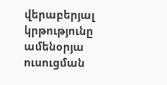վերաբերյալ կրթությունը ամենօրյա ուսուցման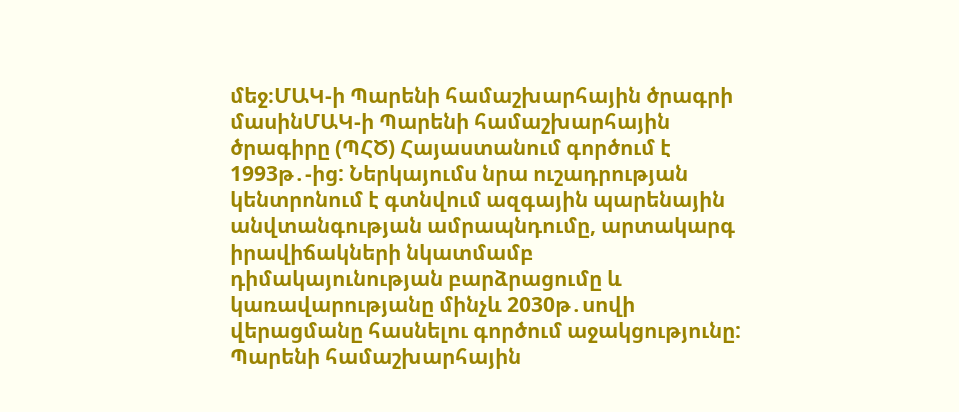մեջ։ՄԱԿ-ի Պարենի համաշխարհային ծրագրի մասինՄԱԿ-ի Պարենի համաշխարհային ծրագիրը (ՊՀԾ) Հայաստանում գործում է 1993թ․-ից: Ներկայումս նրա ուշադրության կենտրոնում է գտնվում ազգային պարենային անվտանգության ամրապնդումը, արտակարգ իրավիճակների նկատմամբ դիմակայունության բարձրացումը և կառավարությանը մինչև 2030թ․սովի վերացմանը հասնելու գործում աջակցությունը: Պարենի համաշխարհային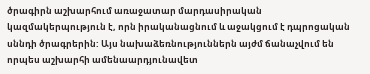ծրագիրն աշխարհում առաջատար մարդասիրական կազմակերպություն է, որն իրականացնում և աջակցում է դպրոցական սննդի ծրագրերին: Այս նախաձեռնություններն այժմ ճանաչվում են որպես աշխարհի ամենաարդյունավետ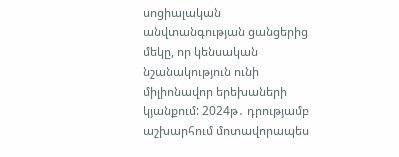սոցիալական անվտանգության ցանցերից մեկը, որ կենսական նշանակություն ունի միլիոնավոր երեխաների կյանքում: 2024թ․ դրությամբ աշխարհում մոտավորապես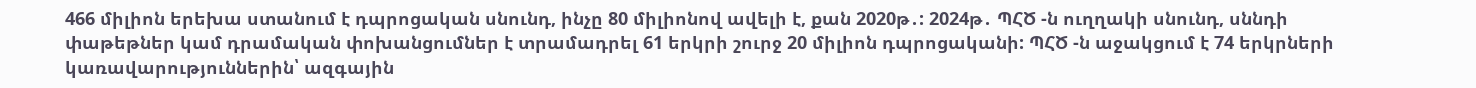466 միլիոն երեխա ստանում է դպրոցական սնունդ, ինչը 80 միլիոնով ավելի է, քան 2020թ․: 2024թ․ ՊՀԾ -ն ուղղակի սնունդ, սննդի փաթեթներ կամ դրամական փոխանցումներ է տրամադրել 61 երկրի շուրջ 20 միլիոն դպրոցականի: ՊՀԾ -ն աջակցում է 74 երկրների կառավարություններին՝ ազգային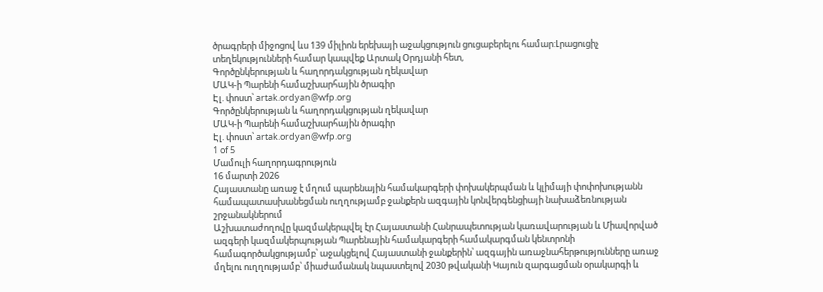ծրագրերի միջոցով ևս 139 միլիոն երեխայի աջակցություն ցուցաբերելու համար:Լրացուցիչ տեղեկությունների համար կապվեք Արտակ Օրդյանի հետ,
Գործընկերության և հաղորդակցության ղեկավար
ՄԱԿ-ի Պարենի համաշխարհային ծրագիր
Էլ. փոստ՝ artak.ordyan@wfp.org
Գործընկերության և հաղորդակցության ղեկավար
ՄԱԿ-ի Պարենի համաշխարհային ծրագիր
Էլ. փոստ՝ artak.ordyan@wfp.org
1 of 5
Մամուլի հաղորդագրություն
16 մարտի 2026
Հայաստանը առաջ է մղում պարենային համակարգերի փոխակերպման և կլիմայի փոփոխությանն համապատասխանեցման ուղղությամբ ջանքերն ազգային կոնվերգենցիայի նախաձեռնության շրջանակներում
Աշխատաժողովը կազմակերպվել էր Հայաստանի Հանրապետության կառավարության և Միավորված ազգերի կազմակերպության Պարենային համակարգերի համակարգման կենտրոնի համագործակցությամբ՝ աջակցելով Հայաստանի ջանքերին՝ ազգային առաջնահերթությունները առաջ մղելու ուղղությամբ՝ միաժամանակ նպաստելով 2030 թվականի Կայուն զարգացման օրակարգի և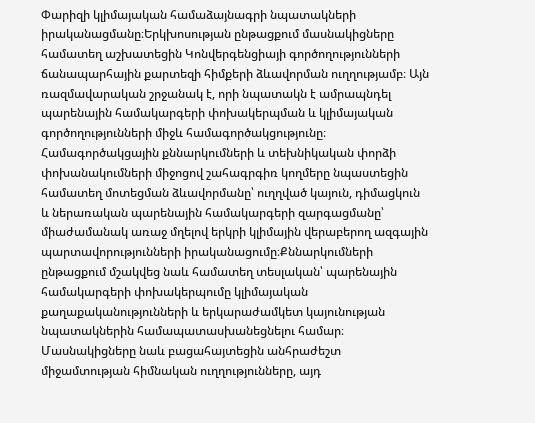Փարիզի կլիմայական համաձայնագրի նպատակների իրականացմանը։Երկխոսության ընթացքում մասնակիցները համատեղ աշխատեցին Կոնվերգենցիայի գործողությունների ճանապարհային քարտեզի հիմքերի ձևավորման ուղղությամբ։ Այն ռազմավարական շրջանակ է, որի նպատակն է ամրապնդել պարենային համակարգերի փոխակերպման և կլիմայական գործողությունների միջև համագործակցությունը։ Համագործակցային քննարկումների և տեխնիկական փորձի փոխանակումների միջոցով շահագրգիռ կողմերը նպաստեցին համատեղ մոտեցման ձևավորմանը՝ ուղղված կայուն, դիմացկուն և ներառական պարենային համակարգերի զարգացմանը՝ միաժամանակ առաջ մղելով երկրի կլիմային վերաբերող ազգային պարտավորությունների իրականացումը։Քննարկումների ընթացքում մշակվեց նաև համատեղ տեսլական՝ պարենային համակարգերի փոխակերպումը կլիմայական քաղաքականությունների և երկարաժամկետ կայունության նպատակներին համապատասխանեցնելու համար։ Մասնակիցները նաև բացահայտեցին անհրաժեշտ միջամտության հիմնական ուղղությունները, այդ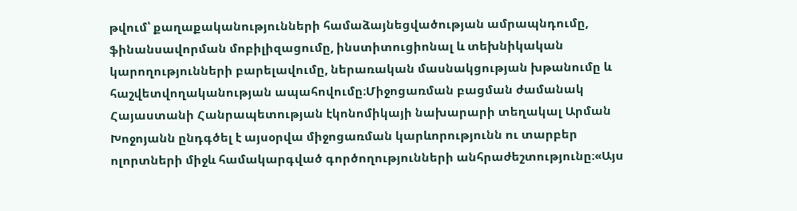թվում՝ քաղաքականությունների համաձայնեցվածության ամրապնդումը, ֆինանսավորման մոբիլիզացումը, ինստիտուցիոնալ և տեխնիկական կարողությունների բարելավումը, ներառական մասնակցության խթանումը և հաշվետվողականության ապահովումը։Միջոցառման բացման ժամանակ Հայաստանի Հանրապետության էկոնոմիկայի նախարարի տեղակալ Արման Խոջոյանն ընդգծել է այսօրվա միջոցառման կարևորությունն ու տարբեր ոլորտների միջև համակարգված գործողությունների անհրաժեշտությունը։«Այս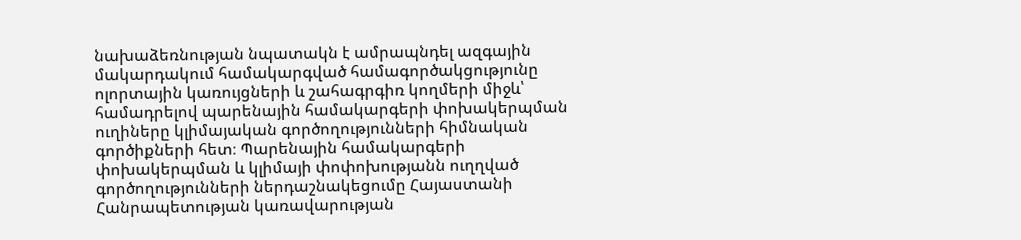նախաձեռնության նպատակն է ամրապնդել ազգային մակարդակում համակարգված համագործակցությունը ոլորտային կառույցների և շահագրգիռ կողմերի միջև՝ համադրելով պարենային համակարգերի փոխակերպման ուղիները կլիմայական գործողությունների հիմնական գործիքների հետ։ Պարենային համակարգերի փոխակերպման և կլիմայի փոփոխությանն ուղղված գործողությունների ներդաշնակեցումը Հայաստանի Հանրապետության կառավարության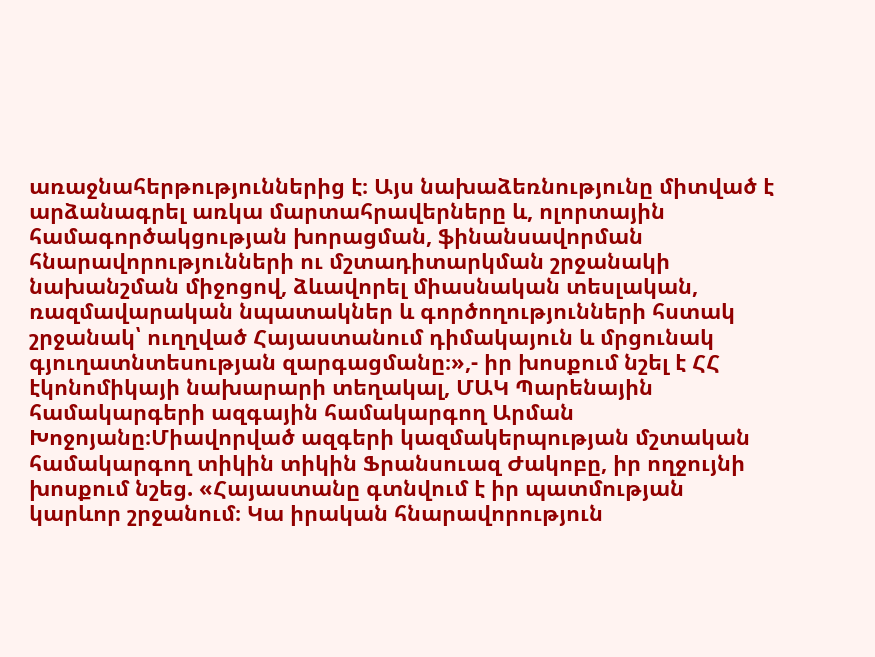առաջնահերթություններից է։ Այս նախաձեռնությունը միտված է արձանագրել առկա մարտահրավերները և, ոլորտային համագործակցության խորացման, ֆինանսավորման հնարավորությունների ու մշտադիտարկման շրջանակի նախանշման միջոցով, ձևավորել միասնական տեսլական, ռազմավարական նպատակներ և գործողությունների հստակ շրջանակ՝ ուղղված Հայաստանում դիմակայուն և մրցունակ գյուղատնտեսության զարգացմանը։»,- իր խոսքում նշել է ՀՀ էկոնոմիկայի նախարարի տեղակալ, ՄԱԿ Պարենային համակարգերի ազգային համակարգող Արման Խոջոյանը։Միավորված ազգերի կազմակերպության մշտական համակարգող տիկին տիկին Ֆրանսուազ Ժակոբը, իր ողջույնի խոսքում նշեց. «Հայաստանը գտնվում է իր պատմության կարևոր շրջանում։ Կա իրական հնարավորություն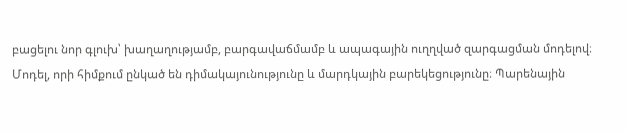բացելու նոր գլուխ՝ խաղաղությամբ, բարգավաճմամբ և ապագային ուղղված զարգացման մոդելով։ Մոդել, որի հիմքում ընկած են դիմակայունությունը և մարդկային բարեկեցությունը։ Պարենային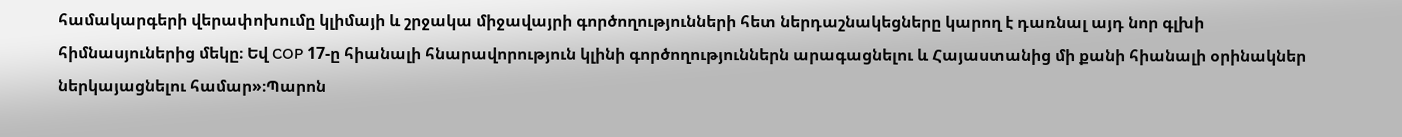համակարգերի վերափոխումը կլիմայի և շրջակա միջավայրի գործողությունների հետ ներդաշնակեցները կարող է դառնալ այդ նոր գլխի հիմնասյուներից մեկը։ Եվ COP 17-ը հիանալի հնարավորություն կլինի գործողություններն արագացնելու և Հայաստանից մի քանի հիանալի օրինակներ ներկայացնելու համար»։Պարոն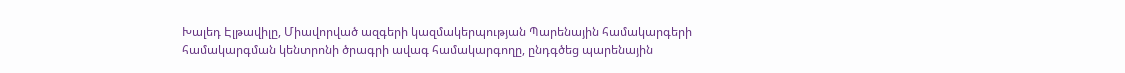Խալեդ Էլթավիլը, Միավորված ազգերի կազմակերպության Պարենային համակարգերի համակարգման կենտրոնի ծրագրի ավագ համակարգողը, ընդգծեց պարենային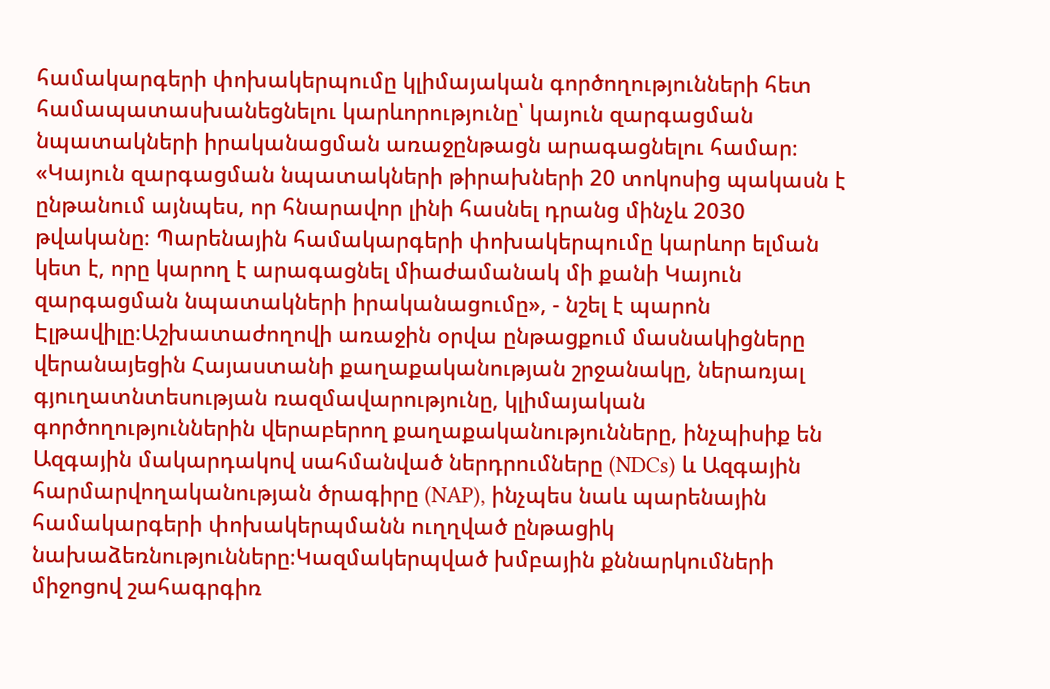համակարգերի փոխակերպումը կլիմայական գործողությունների հետ համապատասխանեցնելու կարևորությունը՝ կայուն զարգացման նպատակների իրականացման առաջընթացն արագացնելու համար։ «Կայուն զարգացման նպատակների թիրախների 20 տոկոսից պակասն է ընթանում այնպես, որ հնարավոր լինի հասնել դրանց մինչև 2030 թվականը։ Պարենային համակարգերի փոխակերպումը կարևոր ելման կետ է, որը կարող է արագացնել միաժամանակ մի քանի Կայուն զարգացման նպատակների իրականացումը», - նշել է պարոն Էլթավիլը։Աշխատաժողովի առաջին օրվա ընթացքում մասնակիցները վերանայեցին Հայաստանի քաղաքականության շրջանակը, ներառյալ գյուղատնտեսության ռազմավարությունը, կլիմայական գործողություններին վերաբերող քաղաքականությունները, ինչպիսիք են Ազգային մակարդակով սահմանված ներդրումները (NDCs) և Ազգային հարմարվողականության ծրագիրը (NAP), ինչպես նաև պարենային համակարգերի փոխակերպմանն ուղղված ընթացիկ նախաձեռնությունները։Կազմակերպված խմբային քննարկումների միջոցով շահագրգիռ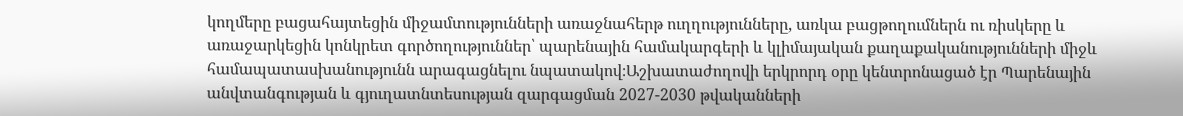կողմերը բացահայտեցին միջամտությունների առաջնահերթ ուղղությունները, առկա բացթողումներն ու ռիսկերը և առաջարկեցին կոնկրետ գործողություններ՝ պարենային համակարգերի և կլիմայական քաղաքականությունների միջև համապատասխանությունն արագացնելու նպատակով։Աշխատաժողովի երկրորդ օրը կենտրոնացած էր Պարենային անվտանգության և գյուղատնտեսության զարգացման 2027-2030 թվականների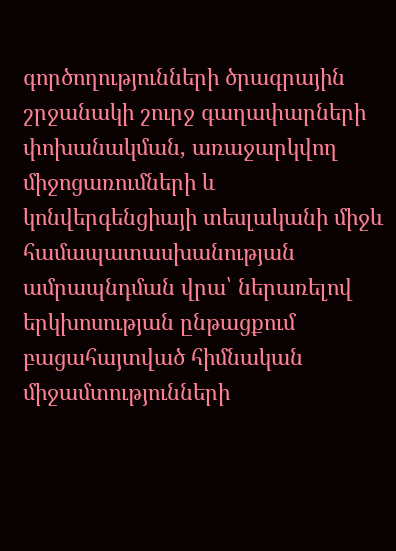գործողությունների ծրագրային շրջանակի շուրջ գաղափարների փոխանակման, առաջարկվող միջոցառումների և կոնվերգենցիայի տեսլականի միջև համապատասխանության ամրապնդման վրա՝ ներառելով երկխոսության ընթացքում բացահայտված հիմնական միջամտությունների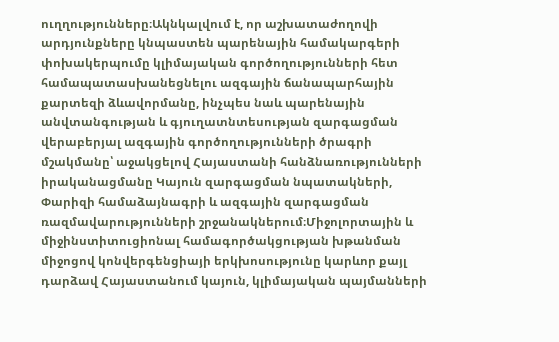ուղղությունները։Ակնկալվում է, որ աշխատաժողովի արդյունքները կնպաստեն պարենային համակարգերի փոխակերպումը կլիմայական գործողությունների հետ համապատասխանեցնելու ազգային ճանապարհային քարտեզի ձևավորմանը, ինչպես նաև պարենային անվտանգության և գյուղատնտեսության զարգացման վերաբերյալ ազգային գործողությունների ծրագրի մշակմանը՝ աջակցելով Հայաստանի հանձնառությունների իրականացմանը Կայուն զարգացման նպատակների, Փարիզի համաձայնագրի և ազգային զարգացման ռազմավարությունների շրջանակներում։Միջոլորտային և միջինստիտուցիոնալ համագործակցության խթանման միջոցով կոնվերգենցիայի երկխոսությունը կարևոր քայլ դարձավ Հայաստանում կայուն, կլիմայական պայմանների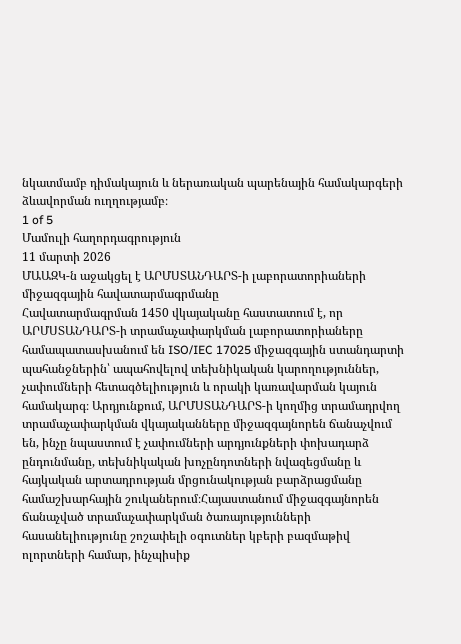նկատմամբ դիմակայուն և ներառական պարենային համակարգերի ձևավորման ուղղությամբ։
1 of 5
Մամուլի հաղորդագրություն
11 մարտի 2026
ՄԱԱԶԿ-ն աջակցել է ԱՐՄՍՏԱՆԴԱՐՏ-ի լաբորատորիաների միջազգային հավատարմագրմանը
Հավատարմագրման 1450 վկայականը հաստատում է, որ ԱՐՄՍՏԱՆԴԱՐՏ-ի տրամաչափարկման լաբորատորիաները համապատասխանում են ISO/IEC 17025 միջազգային ստանդարտի պահանջներին՝ ապահովելով տեխնիկական կարողություններ, չափումների հետագծելիություն և որակի կառավարման կայուն համակարգ։ Արդյունքում, ԱՐՄՍՏԱՆԴԱՐՏ-ի կողմից տրամադրվող տրամաչափարկման վկայականները միջազգայնորեն ճանաչվում են, ինչը նպաստում է չափումների արդյունքների փոխադարձ ընդունմանը, տեխնիկական խոչընդոտների նվազեցմանը և հայկական արտադրության մրցունակության բարձրացմանը համաշխարհային շուկաներում։Հայաստանում միջազգայնորեն ճանաչված տրամաչափարկման ծառայությունների հասանելիությունը շոշափելի օգուտներ կբերի բազմաթիվ ոլորտների համար, ինչպիսիք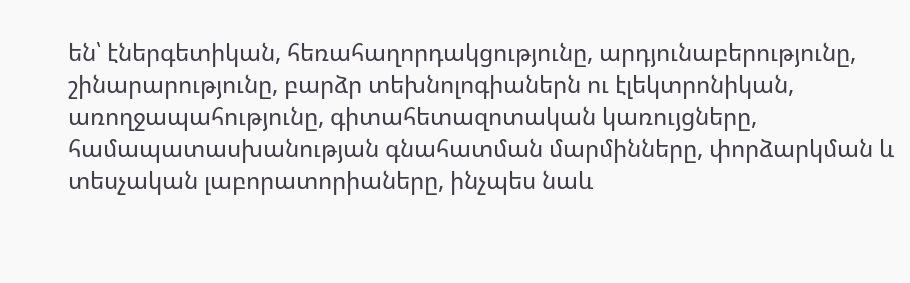են՝ էներգետիկան, հեռահաղորդակցությունը, արդյունաբերությունը, շինարարությունը, բարձր տեխնոլոգիաներն ու էլեկտրոնիկան, առողջապահությունը, գիտահետազոտական կառույցները, համապատասխանության գնահատման մարմինները, փորձարկման և տեսչական լաբորատորիաները, ինչպես նաև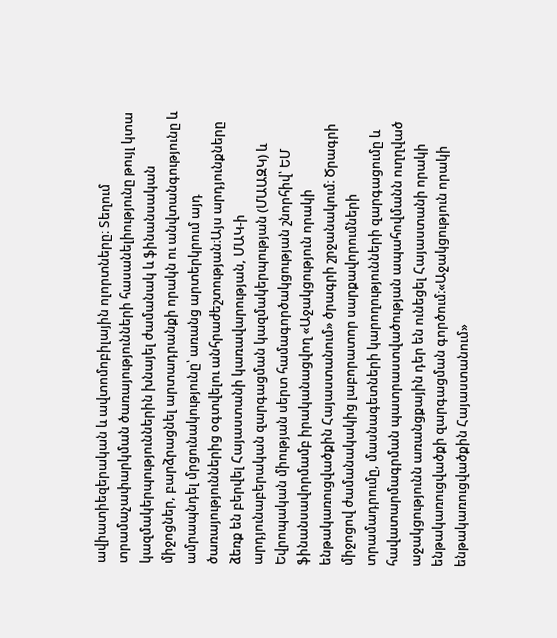ավիատիեզերական և ավտոմոբիլային ոլորտները։ Տեղում տրամաչափարկման ծառայությունների հասանելիությունը թույլ կտա կազմակերպություններին խնայել ժամանակ և ֆինանսական միջոցներ, բարձրացնել արտադրանքի որակն ու անվտանգությունը և ամրապնդել մրցունակությունը՝ առանց արտերկրում այդ ծառայություններից օգտվելու անհրաժեշտության։Այս արդյունքները ձեռք են բերվել Հայաստանի կառավարության, ՄԱԿ-ի արդյունաբերական զարգացման կազմակերպության (ՄԱԱԶԿ) և Եվրոպական միության սերտ համագործակցության շնորհիվ՝ ԵՄ ֆինանսավորմամբ իրականացվող «Աջակցություն որակի ենթակառուցվածքին Հայաստանում» ծրագրի շրջանակում։ Ծրագրի միջոցով ժամանակակից լաբորատոր սարքավորումների տրամադրումը, մասնագետների կարողությունների զարգացումը և հավատարմագրման պատրաստվածության ապահովմանն ուղղված աջակցությունն առանցքային դեր են ունեցել Հայաստանի որակի ենթակառուցվածքի զարգացման գործում։«Աջակցություն որակի ենթակառուցվածքին Հայաստանում»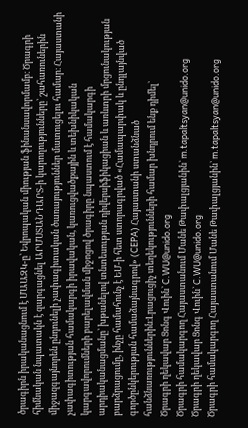ծրագիրն իրականացնում է ՄԱԱԶԿ-ը՝ Եվրոպական միության ֆինանսավորմամբ։ Ծրագրի հիմնական նպատակն է զարգացնել ԱՐՄՍՏԱՆԴԱՐՏ-ի կարողությունները՝ շահառուներին միջազգայնորեն ընդունելի չափագիտական ծառայություններ մատուցելու համար։ Հայաստանի չափագիտության համակարգի իրավական, կառուցվածքային և տեխնիկական կարգավորումների բարելավման միջոցով ծրագիրը նպաստում է համակարգի արդիականացմանը՝ խթանելով տնտեսության դիվերսիֆիկացիան և առևտրի մրցունակության բարձրացումը, ինչը համահունչ է ԵՄ-ի հետ ստորագրված «Համապարփակ և ընդլայնված գործընկերության համաձայնագրով» (CEPA) Հայաստանի ստանձնած հանձնառություններին։Լրացուցիչ տեղեկությունների համար խնդրում ենք դիմել`
Ծրագրի ղեկավար Ցոնգ Վուին` C.WU@unido.org
Ծրագրի համակարգող Հայաստանում Մանե Թափալցյանին` m.tapaltsyan@unido.org
Ծրագրի ղեկավար Ցոնգ Վուին` C.WU@unido.org
Ծրագրի համակարգող Հայաստանում Մանե Թափալցյանին` m.tapaltsyan@unido.org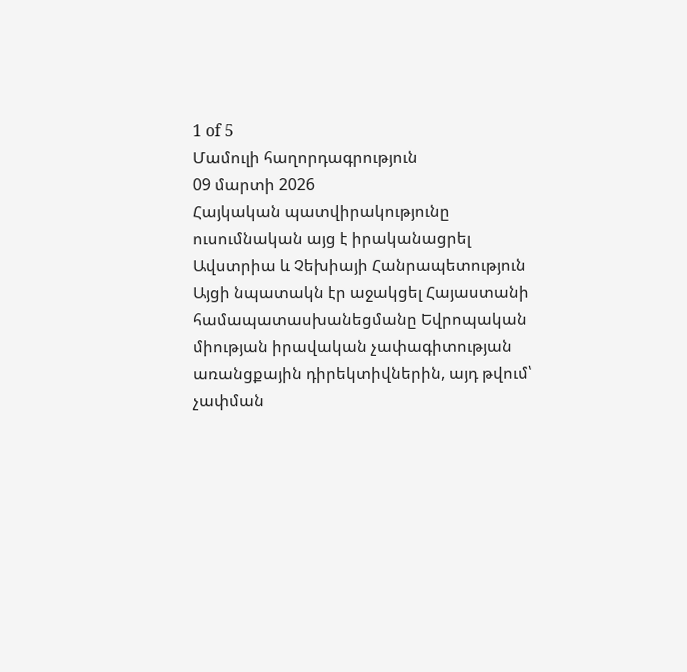1 of 5
Մամուլի հաղորդագրություն
09 մարտի 2026
Հայկական պատվիրակությունը ուսումնական այց է իրականացրել Ավստրիա և Չեխիայի Հանրապետություն
Այցի նպատակն էր աջակցել Հայաստանի համապատասխանեցմանը Եվրոպական միության իրավական չափագիտության առանցքային դիրեկտիվներին, այդ թվում՝ չափման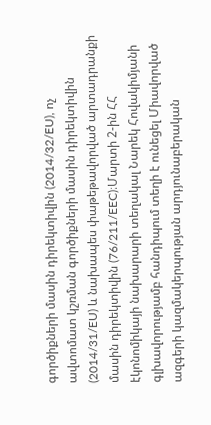գործիքների մասին դիրեկտիվին (2014/32/EU), ոչ ավտոմատ կշռման գործիքների մասին դիրեկտիվին (2014/31/EU) և նախապես փաթեթավորված արտադրանքի մասին դիրեկտիվին (76/211/EEC)։Մարտի 2-ին ՀՀ էկոնոմիկայի նախարարի տեղակալ Նարեկ Հովակիմյանի գլխավորությամբ հանդիպում տեղի է ունեցել Միավորված ազգերի կազմակերպության արդյունաբերական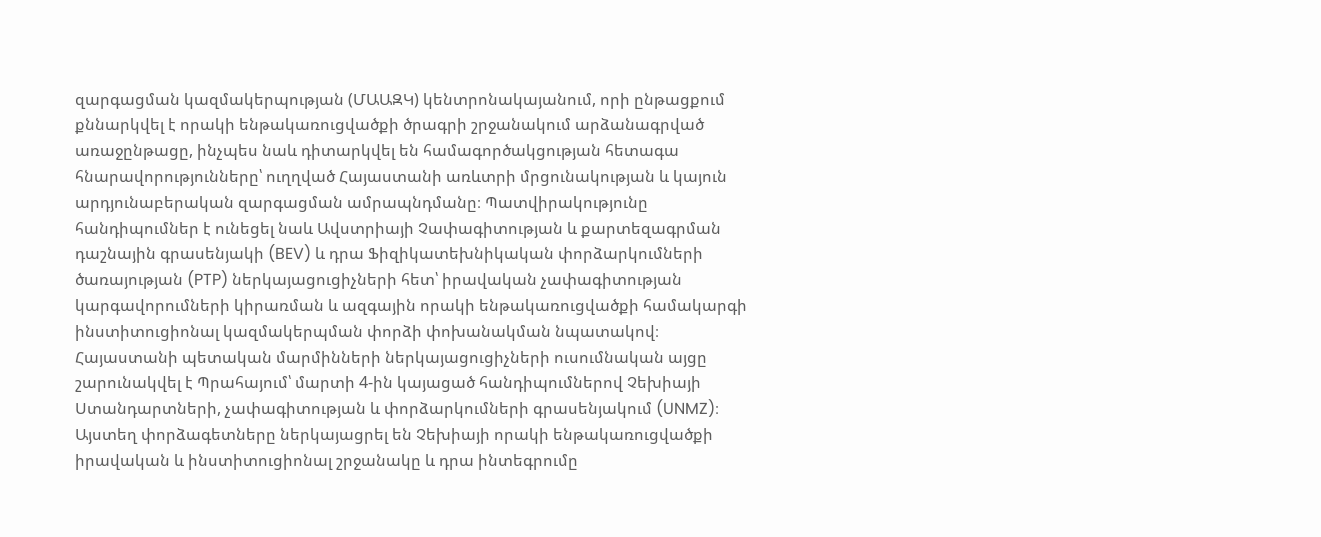զարգացման կազմակերպության (ՄԱԱԶԿ) կենտրոնակայանում, որի ընթացքում քննարկվել է որակի ենթակառուցվածքի ծրագրի շրջանակում արձանագրված առաջընթացը, ինչպես նաև դիտարկվել են համագործակցության հետագա հնարավորությունները՝ ուղղված Հայաստանի առևտրի մրցունակության և կայուն արդյունաբերական զարգացման ամրապնդմանը։ Պատվիրակությունը հանդիպումներ է ունեցել նաև Ավստրիայի Չափագիտության և քարտեզագրման դաշնային գրասենյակի (BEV) և դրա Ֆիզիկատեխնիկական փորձարկումների ծառայության (PTP) ներկայացուցիչների հետ՝ իրավական չափագիտության կարգավորումների կիրառման և ազգային որակի ենթակառուցվածքի համակարգի ինստիտուցիոնալ կազմակերպման փորձի փոխանակման նպատակով։ Հայաստանի պետական մարմինների ներկայացուցիչների ուսումնական այցը շարունակվել է Պրահայում՝ մարտի 4-ին կայացած հանդիպումներով Չեխիայի Ստանդարտների, չափագիտության և փորձարկումների գրասենյակում (UNMZ)։ Այստեղ փորձագետները ներկայացրել են Չեխիայի որակի ենթակառուցվածքի իրավական և ինստիտուցիոնալ շրջանակը և դրա ինտեգրումը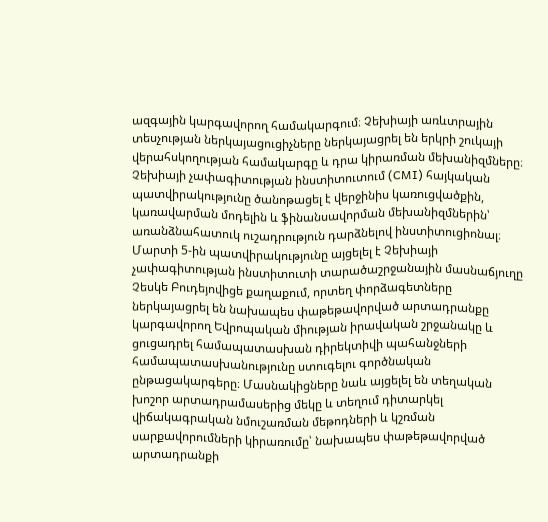ազգային կարգավորող համակարգում։ Չեխիայի առևտրային տեսչության ներկայացուցիչները ներկայացրել են երկրի շուկայի վերահսկողության համակարգը և դրա կիրառման մեխանիզմները։ Չեխիայի չափագիտության ինստիտուտում (CMI) հայկական պատվիրակությունը ծանոթացել է վերջինիս կառուցվածքին, կառավարման մոդելին և ֆինանսավորման մեխանիզմներին՝ առանձնահատուկ ուշադրություն դարձնելով ինստիտուցիոնալ։ Մարտի 5-ին պատվիրակությունը այցելել է Չեխիայի չափագիտության ինստիտուտի տարածաշրջանային մասնաճյուղը Չեսկե Բուդեյովիցե քաղաքում, որտեղ փորձագետները ներկայացրել են նախապես փաթեթավորված արտադրանքը կարգավորող Եվրոպական միության իրավական շրջանակը և ցուցադրել համապատասխան դիրեկտիվի պահանջների համապատասխանությունը ստուգելու գործնական ընթացակարգերը։ Մասնակիցները նաև այցելել են տեղական խոշոր արտադրամասերից մեկը և տեղում դիտարկել վիճակագրական նմուշառման մեթոդների և կշռման սարքավորումների կիրառումը՝ նախապես փաթեթավորված արտադրանքի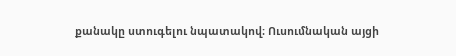քանակը ստուգելու նպատակով։ Ուսումնական այցի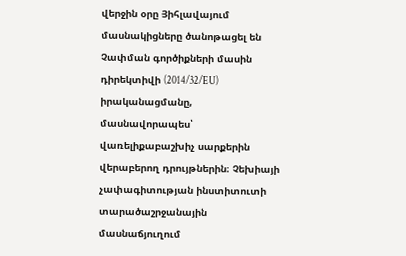վերջին օրը Յիհլավայում մասնակիցները ծանոթացել են Չափման գործիքների մասին դիրեկտիվի (2014/32/EU) իրականացմանը, մասնավորապես՝ վառելիքաբաշխիչ սարքերին վերաբերող դրույթներին։ Չեխիայի չափագիտության ինստիտուտի տարածաշրջանային մասնաճյուղում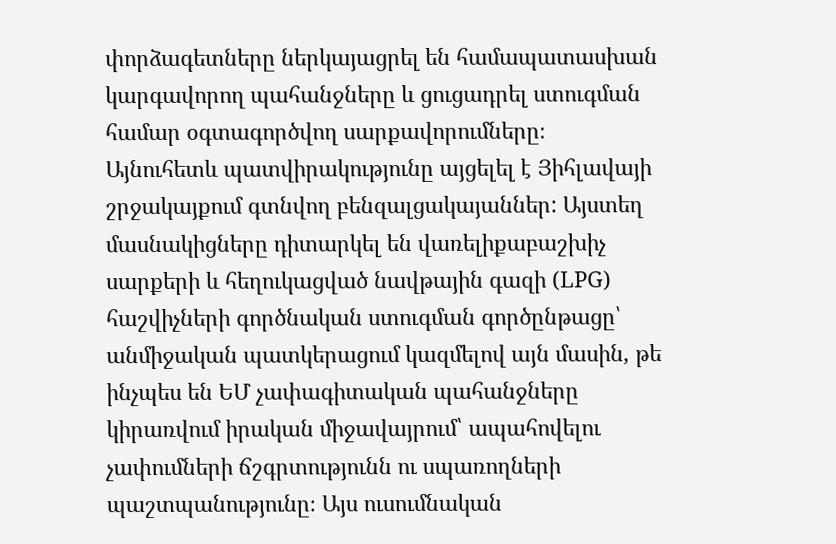փորձագետները ներկայացրել են համապատասխան կարգավորող պահանջները և ցուցադրել ստուգման համար օգտագործվող սարքավորումները։ Այնուհետև պատվիրակությունը այցելել է Յիհլավայի շրջակայքում գտնվող բենզալցակայաններ: Այստեղ մասնակիցները դիտարկել են վառելիքաբաշխիչ սարքերի և հեղուկացված նավթային գազի (LPG) հաշվիչների գործնական ստուգման գործընթացը՝ անմիջական պատկերացում կազմելով այն մասին, թե ինչպես են ԵՄ չափագիտական պահանջները կիրառվում իրական միջավայրում՝ ապահովելու չափումների ճշգրտությունն ու սպառողների պաշտպանությունը։ Այս ուսումնական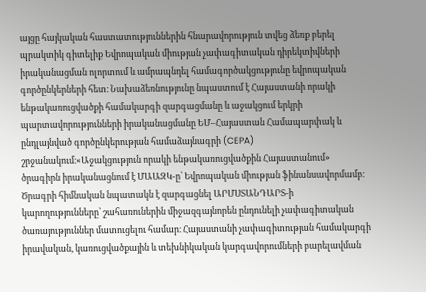այցը հայկական հաստատություններին հնարավորություն տվեց ձեռք բերել պրակտիկ գիտելիք Եվրոպական միության չափագիտական դիրեկտիվների իրականացման ոլորտում և ամրապնդել համագործակցությունը եվրոպական գործընկերների հետ։ Նախաձեռնությունը նպաստում է Հայաստանի որակի ենթակառուցվածքի համակարգի զարգացմանը և աջակցում երկրի պարտավորությունների իրականացմանը ԵՄ–Հայաստան Համապարփակ և ընդլայնված գործընկերության համաձայնագրի (CEPA) շրջանակում։«Աջակցություն որակի ենթակառուցվածքին Հայաստանում» ծրագիրն իրականացնում է ՄԱԱԶԿ-ը՝ Եվրոպական միության ֆինանսավորմամբ։ Ծրագրի հիմնական նպատակն է զարգացնել ԱՐՄՍՏԱՆԴԱՐՏ-ի կարողությունները՝ շահառուներին միջազգայնորեն ընդունելի չափագիտական ծառայություններ մատուցելու համար։ Հայաստանի չափագիտության համակարգի իրավական, կառուցվածքային և տեխնիկական կարգավորումների բարելավման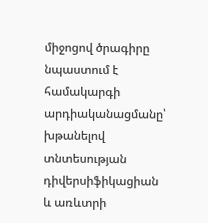միջոցով ծրագիրը նպաստում է համակարգի արդիականացմանը՝ խթանելով տնտեսության դիվերսիֆիկացիան և առևտրի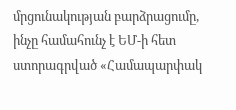մրցունակության բարձրացումը, ինչը համահունչ է ԵՄ-ի հետ ստորագրված «Համապարփակ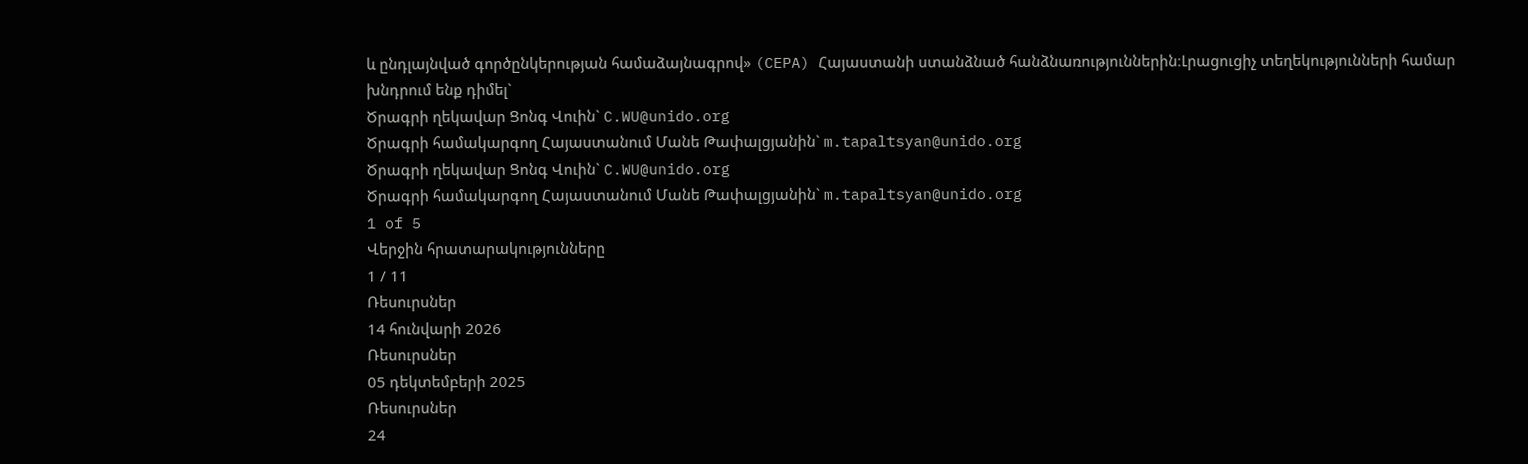և ընդլայնված գործընկերության համաձայնագրով» (CEPA) Հայաստանի ստանձնած հանձնառություններին։Լրացուցիչ տեղեկությունների համար խնդրում ենք դիմել`
Ծրագրի ղեկավար Ցոնգ Վուին` C.WU@unido.org
Ծրագրի համակարգող Հայաստանում Մանե Թափալցյանին` m.tapaltsyan@unido.org
Ծրագրի ղեկավար Ցոնգ Վուին` C.WU@unido.org
Ծրագրի համակարգող Հայաստանում Մանե Թափալցյանին` m.tapaltsyan@unido.org
1 of 5
Վերջին հրատարակությունները
1 / 11
Ռեսուրսներ
14 հունվարի 2026
Ռեսուրսներ
05 դեկտեմբերի 2025
Ռեսուրսներ
24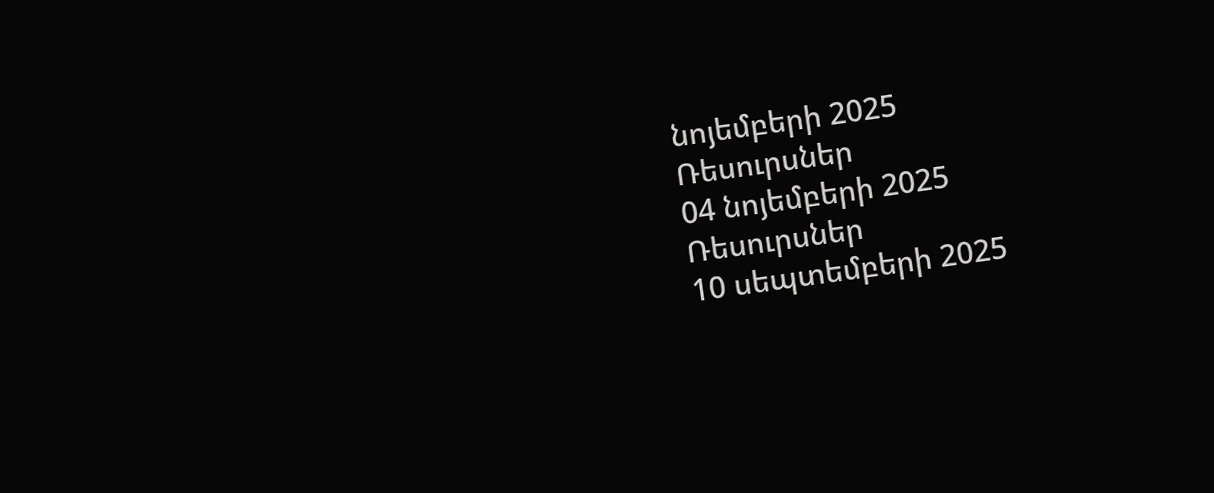նոյեմբերի 2025
Ռեսուրսներ
04 նոյեմբերի 2025
Ռեսուրսներ
10 սեպտեմբերի 2025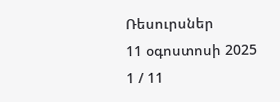Ռեսուրսներ
11 օգոստոսի 2025
1 / 11